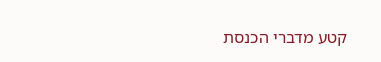קטע מדברי הכנסת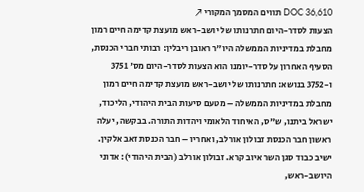DOC 36,610 תווים המסמך המקורי ↗
הצעות לסדר-היום חתרנותו של יושב-ראש מועצת קדימה חיים רמון מחבלת במדיניות הממשלה היו"ר ראובן ריבלין: רבותי חברי הכנסת, הסעיף האחרון על סדר-יומנו הוא הצעות לסדר-היום מס' 3751 ו-3752 בנושא: חתרנותו של יושב-ראש מועצת קדימה חיים רמון מחבלת במדיניות הממשלה – מטעם סיעות הבית היהודי, הליכוד, ישראל ביתנו, ש"ס, האיחוד הלאומי ויהדות התורה. בבקשה, יעלה ראשון חבר הכנסת זבולון אורלב, ואחריו – חבר הכנסת זאב אלקין. ישיב כבוד סגן השר איוב קרא. זבולון אורלב (הבית היהודי): אדוני היושב-ראש,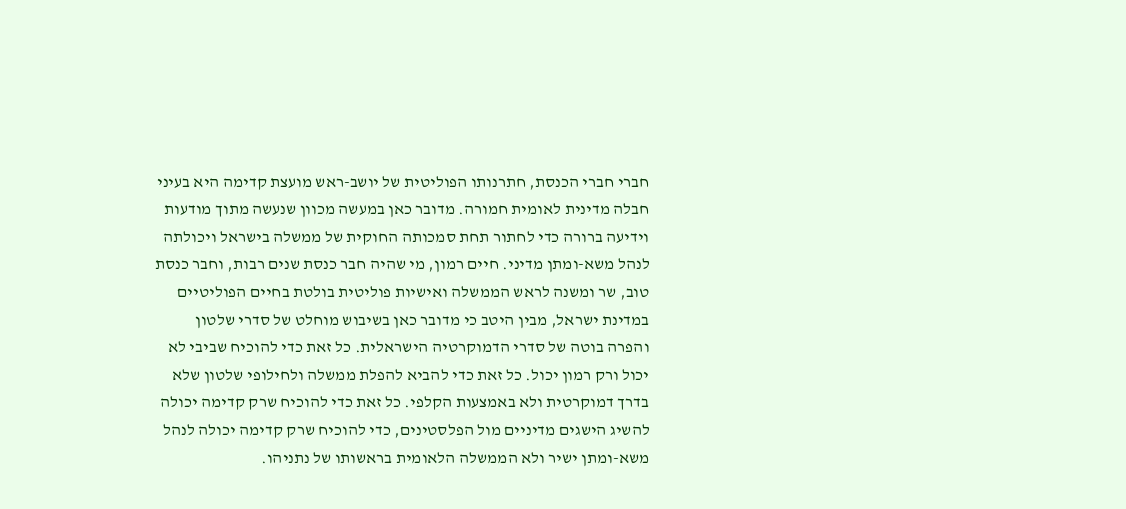חברי חברי הכנסת, חתרנותו הפוליטית של יושב-ראש מועצת קדימה היא בעיני חבלה מדינית לאומית חמורה. מדובר כאן במעשה מכוון שנעשה מתוך מודעות וידיעה ברורה כדי לחתור תחת סמכותה החוקית של ממשלה בישראל ויכולתה לנהל משא-ומתן מדיני. חיים רמון, מי שהיה חבר כנסת שנים רבות, וחבר כנסת טוב, שר ומשנה לראש הממשלה ואישיות פוליטית בולטת בחיים הפוליטיים במדינת ישראל, מבין היטב כי מדובר כאן בשיבוש מוחלט של סדרי שלטון והפרה בוטה של סדרי הדמוקרטיה הישראלית. כל זאת כדי להוכיח שביבי לא יכול ורק רמון יכול. כל זאת כדי להביא להפלת ממשלה ולחילופי שלטון שלא בדרך דמוקרטית ולא באמצעות הקלפי. כל זאת כדי להוכיח שרק קדימה יכולה להשיג הישגים מדיניים מול הפלסטינים, כדי להוכיח שרק קדימה יכולה לנהל משא-ומתן ישיר ולא הממשלה הלאומית בראשותו של נתניהו.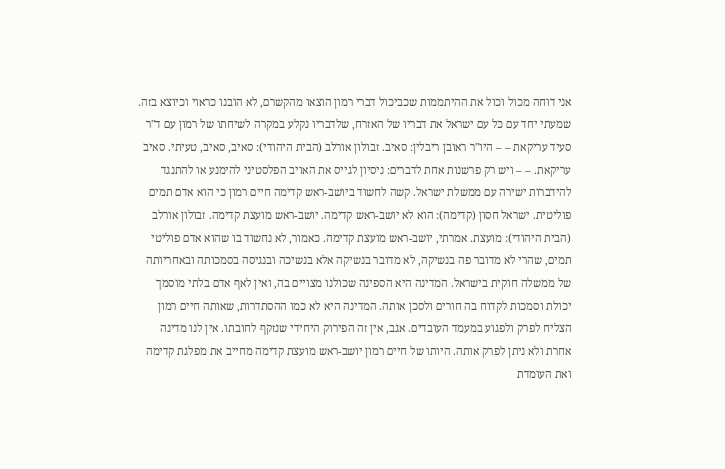אני דוחה מכול וכול את ההיתממות שכביכול דברי רמון הוצאו מהקשרם, לא הובנו כראוי וכיוצא בזה. שמעתי יחד עם כל עם ישראל את דבריו של האזרח, שלדבריו נקלע במקרה לשיחתו של רמון עם ד"ר סעיד עריקאת – – היו"ר ראובן ריבלין: סאיב. זבולון אורלב (הבית היהודי): סאיב, סאיב, טעיתי. סאיב עריקאת. – – ויש רק פרשנות אחת לדברים: ניסיון לגייס את האויב הפלסטיני להימנע או להתנגד להידברות ישירה עם ממשלת ישראל. קשה לחשוד ביושב-ראש קדימה חיים רמון כי הוא אדם תמים פוליטית. ישראל חסון (קדימה): הוא לא יושב-ראש קדימה. יושב-ראש מועצת קדימה. זבולון אורלב (הבית היהודי): מועצת. אמרתי, יושב-ראש מועצת קדימה. כאמור, לא נחשוד בו שהוא אדם פוליטי תמים, שהרי לא מדובר פה בנשיקה, לא מדובר בנשיקה אלא בנשיכה ובנגיסה בסמכותה ובאחריותה של ממשלה חוקית בישראל. המדינה היא הספינה שכולנו מצויים בה, ואין לאף אדם בלתי מוסמך יכולת וסמכות לקדוח בה חורים ולסכן אותה. המדינה היא לא כמו ההסתדרות, שאותה חיים רמון הצליח לפרק ולפגוע במעמד העובדים. אגב, אין זה הפירוק היחידי שנזקף לחובתו. אין לנו מדינה אחרת ולא ניתן לפרק אותה. היותו של חיים רמון יושב-ראש מועצת קדימה מחייב את מפלגת קדימה ואת העומדת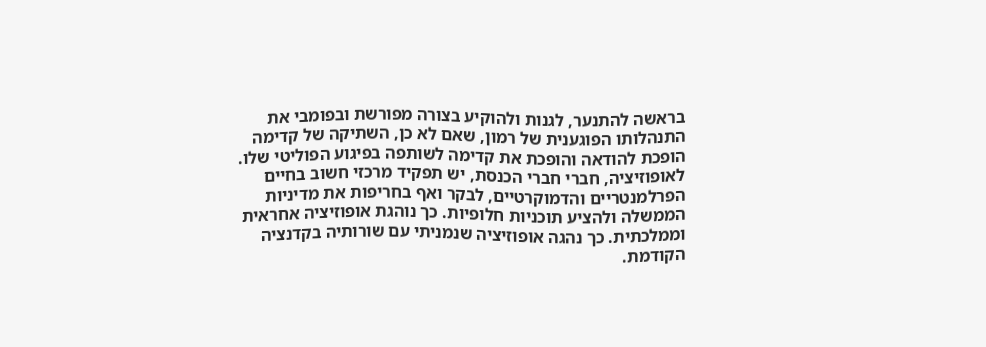בראשה להתנער, לגנות ולהוקיע בצורה מפורשת ובפומבי את התנהלותו הפוגענית של רמון, שאם לא כן, השתיקה של קדימה הופכת להודאה והופכת את קדימה לשותפה בפיגוע הפוליטי שלו. לאופוזיציה, חברי חברי הכנסת, יש תפקיד מרכזי חשוב בחיים הפרלמנטריים והדמוקרטיים, לבקר ואף בחריפות את מדיניות הממשלה ולהציע תוכניות חלופיות. כך נוהגת אופוזיציה אחראית וממלכתית. כך נהגה אופוזיציה שנמניתי עם שורותיה בקדנציה הקודמת.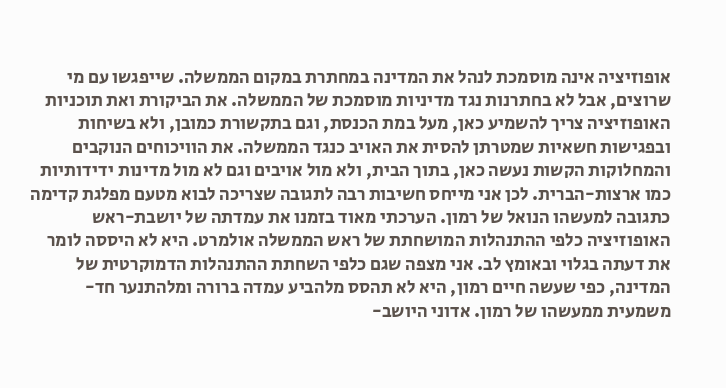אופוזיציה אינה מוסמכת לנהל את המדינה במחתרת במקום הממשלה. שייפגשו עם מי שרוצים, אבל לא בחתרנות נגד מדיניות מוסמכת של הממשלה. את הביקורת ואת תוכניות האופוזיציה צריך להשמיע כאן, מעל במת הכנסת, וגם בתקשורת כמובן, ולא בשיחות ובפגישות חשאיות שמטרתן להסית את האויב כנגד הממשלה. את הוויכוחים הנוקבים והמחלוקות הקשות נעשה כאן, בתוך הבית, ולא מול אויבים וגם לא מול מדינות ידידותיות כמו ארצות-הברית. לכן אני מייחס חשיבות רבה לתגובה שצריכה לבוא מטעם מפלגת קדימה כתגובה למעשהו הנואל של רמון. הערכתי מאוד בזמנו את עמדתה של יושבת-ראש האופוזיציה כלפי ההתנהלות המושחתת של ראש הממשלה אולמרט. היא לא היססה לומר את דעתה בגלוי ובאומץ לב. אני מצפה שגם כלפי השחתת ההתנהלות הדמוקרטית של המדינה, כפי שעשה חיים רמון, היא לא תהסס מלהביע עמדה ברורה ומלהתנער חד-משמעית ממעשהו של רמון. אדוני היושב-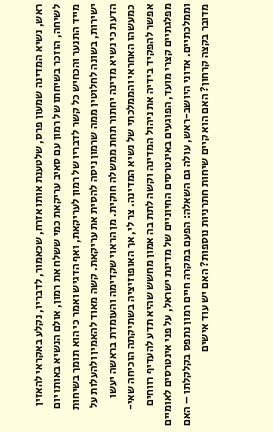ראש, נשיא המדינה שמעון פרס, שלטענת אותו אזרח, שכאמור, לדבריו, נקלע באקראי להאזין לשיחה, הוזכר בשיחתו של רמון עם סאיב עריקאת כמי ששלח את רמון, אולם הנשיא באותו יום מייד התנער והכחיש כל קשר לדבריו של רמון לעריקאת, ואף הדגיש ואמר כי הוא תומך בשיחות ישירות, בשונה לחלוטין ממה שרמון ניסה להסית את עריקאת. קשה מאוד להאמין ולהעלות על הדעת כי נשיא מדינה יחתור תחת ממשלה חוקית. מן הראוי שקדימה והעומדת בראשה יעשו כמעשהו האחראי והממלכתי של נשיא המדינה. צר לי, אך האופוזיציה בשתיקתה הוכיחה שאי-אפשר להפקיד בידיה את ניהול המדינה וקשה לתת בה אמון מחשש שהיא תדע להעדיף רווחים מפלגתיים קצרי מועד, הפוגעים באינטרסים החיוניים של מדינת ישראל, על פני אינטרסים לאומיים וממלכתיים. אדוני היושב-ראש, עולה גם השאלה: הפעם במקרה חיים רמון נתפס בקלקלתו – האם מדובר בקצה קרחון? האם הוא קיים שיחות חתרניות נוספות? האם יש עוד אישים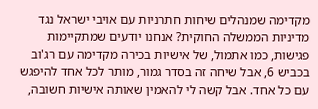מקדימה שמנהלים שיחות חתרניות עם אויבי ישראל נגד מדיניות הממשלה החוקית? אנחנו יודעים שמתקיימות פגישות, כמו אתמול, של אישיות בכירה מקדימה עם רג'וב בכביש 6, אבל שיחה זה בסדר גמור, מותר לכל אחד להיפגש עם כל אחד. אבל קשה לי להאמין שאותה אישיות חשובה,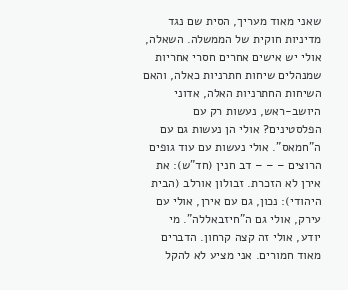שאני מאוד מעריך, הסית שם נגד מדיניות חוקית של הממשלה. השאלה, אולי יש אישים אחרים חסרי אחריות שמנהלים שיחות חתרניות כאלה, והאם השיחות החתרניות האלה, אדוני היושב-ראש, נעשות רק עם הפלסטינים? אולי הן נעשות גם עם ה"חמאס". אולי נעשות עם עוד גופים הרוצים – – – דב חנין (חד"ש): את אירן לא הזכרת. זבולון אורלב (הבית היהודי): נכון, גם עם אירן, אולי עם עירק, אולי גם ה"חיזבאללה". מי יודע, אולי זה קצה קרחון. הדברים מאוד חמורים. אני מציע לא להקל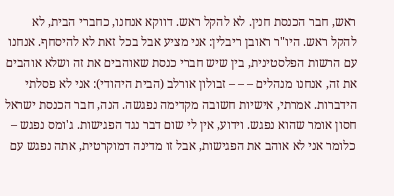ראש, חבר הכנסת חנין. לא להקל ראש. דווקא אנחנו, כחברי הבית, לא להקל ראש. היו"ר ראובן ריבלין: אני מציע אבל בכל זאת לא להיסחף. אנחנו עם הרשות הפלסטינית, בין שיש חברי כנסת שאוהבים את זה ושלא אוהבים את זה, אנחנו מנהלים – – – זבולון אורלב (הבית היהודי): אני לא פסלתי הידברות. אמרתי, אישיות חשובה מקדימה נפגשה. הנה, חבר הכנסת ישראל חסון אומר שהוא נפגש. וידוע, אין לי שום דבר נגד הפגישות. ג'ומס נפגש – כלומר אני לא אוהב את הפגישות, אבל זו מדינה דמוקרטית, אתה נפגש עם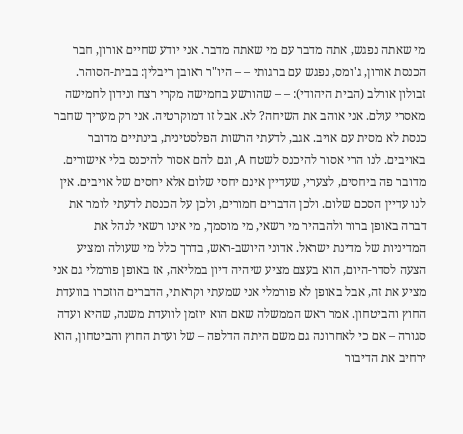מי שאתה נפגש, אתה מדבר עם מי שאתה מדבר. אני יודע שחיים אורון, חבר הכנסת אורון, ג'ומס, נפגש עם ברגותי – – היו"ר ראובן ריבלין: בבית-הסוהר. זבולון אורלב (הבית היהודי): – – שהורשע בחמישה מקרי רצח ונידון לחמישה מאסרי עולם. אני אוהב את השיחה? לא. אבל זו דמוקרטיה. אני רק מעריך שחבר כנסת לא מסית עם אויב. אגב, לדעתי הרשות הפלסטינית, בינתיים מדובר באויבים. לנו הרי אסור להיכנס לשטח A, וגם להם אסור להיכנס בלי אישורים. מדובר פה ביחסים, לצערי, שעדיין אינם יחסי שלום אלא יחסים של אויבים. אין לנו עדיין הסכם שלום. ולכן הדברים חמורים, ולכן על הכנסת לדעתי לומר את דברה באופן ברור ולהבהיר מי רשאי, מי מוסמך, מי אינו רשאי לנהל את המדיניות של מדינת ישראל. אדוני היושב-ראש, בדרך כלל מי שעולה ומציע הצעה לסדר-היום, הוא בעצם מציע שיהיה דיון במליאה, אז באופן פורמלי גם אני מציע את זה, אבל באופן לא פורמלי אני שמעתי וקראתי, הדברים הוזכרו בוועדת החוץ והביטחון. אמר ראש הממשלה שאם הוא יוזמן לוועדת משנה, שהיא ועדה סגורה – אם כי לאחרונה גם משם היתה הדלפה – של ועדת החוץ והביטחון, הוא ירחיב את הדיבור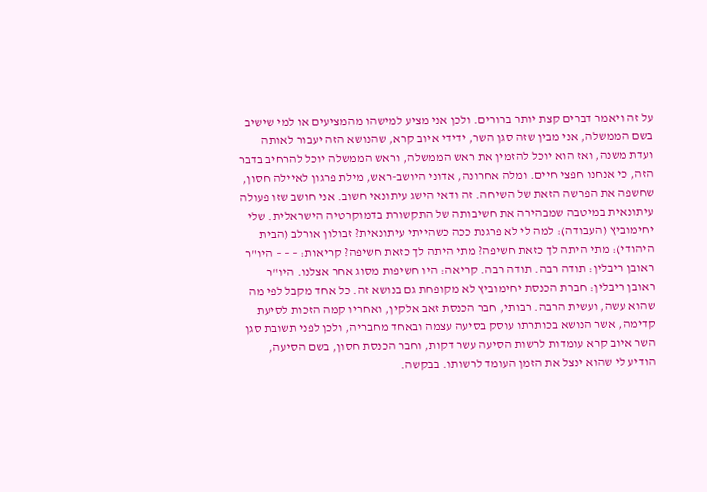על זה ויאמר דברים קצת יותר ברורים. ולכן אני מציע למישהו מהמציעים או למי שישיב בשם הממשלה, אני מבין שזה סגן השר, ידידי איוב קרא, שהנושא הזה יעבור לאותה ועדת משנה, ואז הוא יוכל להזמין את ראש הממשלה, וראש הממשלה יוכל להרחיב בדבר הזה, כי אנחנו חפצי חיים. ומלה אחרונה, אדוני היושב-ראש, מילת פרגון לאיילה חסון, שחשפה את הפרשה הזאת של השיחה. זה ודאי הישג עיתונאי חשוב. אני חושב שזו פעולה עיתונאית במיטבה שמבהירה את חשיבותה של התקשורת בדמוקרטיה הישראלית. שלי יחימוביץ (העבודה): למה לי לא פרגנת ככה כשהייתי עיתונאית? זבולון אורלב (הבית היהודי): מתי היתה לך כזאת חשיפה? מתי היתה לך כזאת חשיפה? קריאות: – – – היו"ר ראובן ריבלין: תודה רבה. תודה רבה. קריאה: היו חשיפות מסוג אחר אצלנו. היו"ר ראובן ריבלין: חברת הכנסת יחימוביץ לא מקופחת גם בנושא זה. כל אחד מקבל לפי מה שהוא עשה, ועשית הרבה. רבותי, חבר הכנסת זאב אלקין, ואחריו קמה הזכות לסיעת קדימה, אשר הנושא בכותרתו עוסק בסיעה עצמה ובאחד מחבריה, ולכן לפני תשובת סגן השר איוב קרא עומדות לרשות הסיעה עשר דקות, וחבר הכנסת חסון, בשם הסיעה, הודיע לי שהוא ינצל את הזמן העומד לרשותו. בבקשה.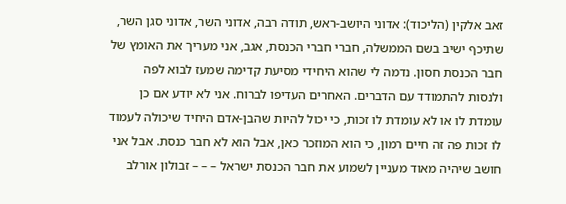זאב אלקין (הליכוד): אדוני היושב-ראש, תודה רבה, אדוני השר, אדוני סגן השר, שתיכף ישיב בשם הממשלה, חברי חברי הכנסת, אגב, אני מעריך את האומץ של חבר הכנסת חסון. נדמה לי שהוא היחידי מסיעת קדימה שמעז לבוא לפה ולנסות להתמודד עם הדברים. האחרים העדיפו לברוח. אני לא יודע אם כן עומדת לו או לא עומדת לו זכות, כי יכול להיות שהבן-אדם היחיד שיכולה לעמוד לו זכות פה זה חיים רמון, כי הוא המוזכר כאן, אבל הוא לא חבר כנסת. אבל אני חושב שיהיה מאוד מעניין לשמוע את חבר הכנסת ישראל – – – זבולון אורלב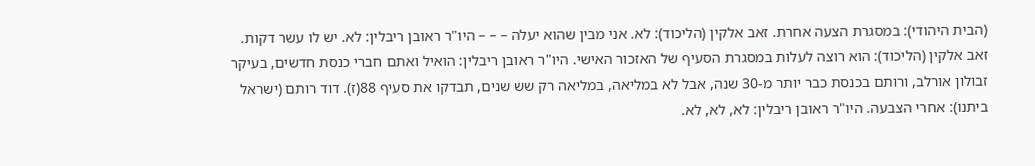(הבית היהודי): במסגרת הצעה אחרת. זאב אלקין (הליכוד): לא. אני מבין שהוא יעלה – – – היו"ר ראובן ריבלין: לא. יש לו עשר דקות. זאב אלקין (הליכוד): הוא רוצה לעלות במסגרת הסעיף של האזכור האישי. היו"ר ראובן ריבלין: הואיל ואתם חברי כנסת חדשים, בעיקר זבולון אורלב, ורותם בכנסת כבר יותר מ-30 שנה, אבל לא במליאה, במליאה רק שש שנים, תבדקו את סעיף 88(ז). דוד רותם (ישראל ביתנו): אחרי הצבעה. היו"ר ראובן ריבלין: לא, לא, לא.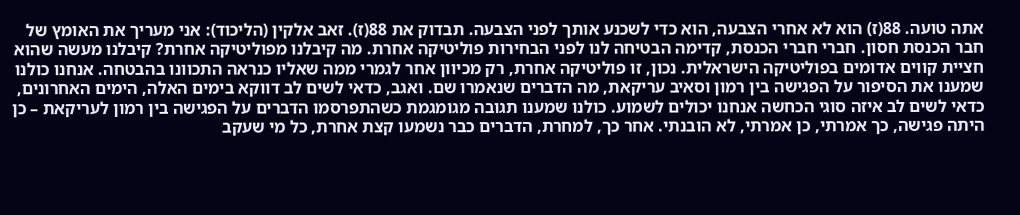אתה טועה. 88(ז) הוא לא אחרי הצבעה, הוא כדי לשכנע אותך לפני הצבעה. תבדוק את 88(ז). זאב אלקין (הליכוד): אני מעריך את האומץ של חבר הכנסת חסון. חברי חברי הכנסת, קדימה הבטיחה לנו לפני הבחירות פוליטיקה אחרת. מה קיבלנו מפוליטיקה אחרת? קיבלנו מעשה שהוא חציית קווים אדומים בפוליטיקה הישראלית. נכון, זו פוליטיקה אחרת, רק מכיוון אחר לגמרי ממה שאליו כנראה התכוונו בהבטחה. אנחנו כולנו שמענו את הסיפור על הפגישה בין רמון וסאיב עריקאת, מה הדברים שנאמרו שם. ואגב, כדאי לשים לב דווקא בימים האלה, הימים האחרונים, כדאי לשים לב איזה סוגי הכחשה אנחנו יכולים לשמוע. כולנו שמענו תגובה מגומגמת כשהתפרסמו הדברים על הפגישה בין רמון לעריקאת – כן היתה פגישה, כך אמרתי, כן אמרתי, לא הובנתי. אחר כך, למחרת, הדברים כבר נשמעו קצת אחרת, כל מי שעקב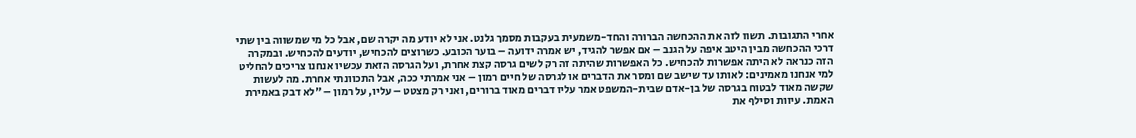אחרי התגובות. תשוו לזה את ההכחשה הברורה והחד-משמעית בעקבות מסמך גלנט. אני לא יודע מה יקרה שם, אבל כל מי שמשווה בין שתי דרכי ההכחשה מבין היטב איפה על הגנב – אם אפשר להגיד, יש אמרה ידועה – בוער הכובע. כשרוצים להכחיש, יודעים להכחיש. ובמקרה הזה כנראה לא היתה אפשרות להכחיש. כל האפשרות שהיתה זה רק לשים גרסה קצת אחרת, ועל הגרסה הזאת עכשיו אנחנו צריכים להחליט למי אנחנו מאמינים: לאותו עד שישב שם ומסר את הדברים או לגרסה של חיים רמון – אני אמרתי ככה, אבל התכוונתי אחרת. מה לעשות שקשה מאוד לבטוח בגרסה של בן-אדם שבית-המשפט אמר עליו דברים מאוד ברורים, ואני רק מצטט – עליו, על רמון – "לא דבק באמירת האמת. עיוות וסילף את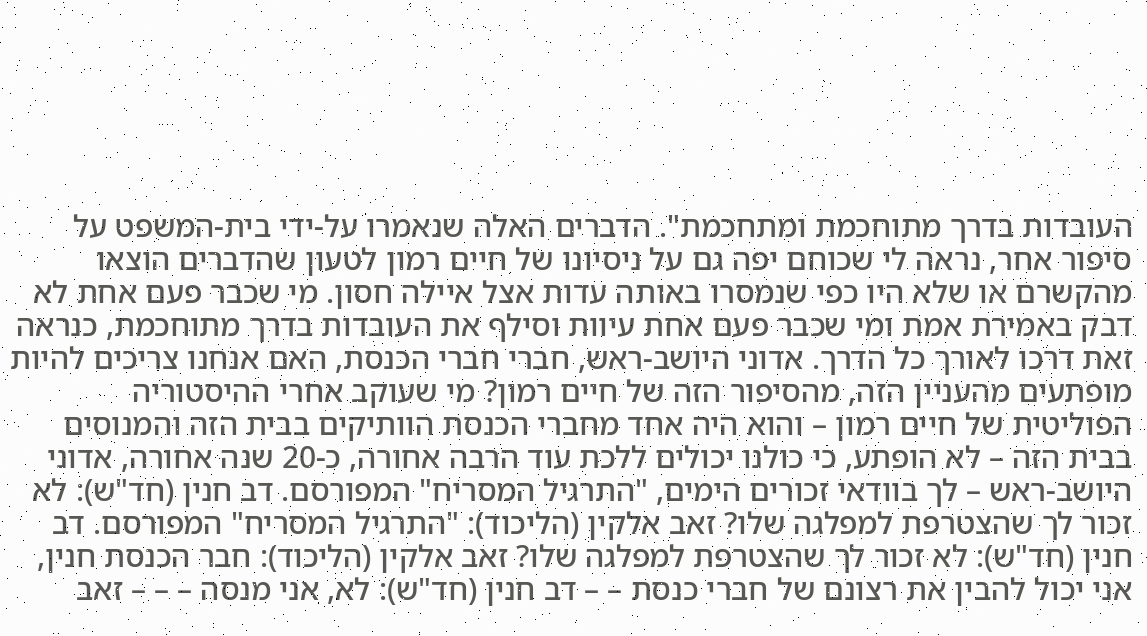העובדות בדרך מתוחכמת ומתחכמת". הדברים האלה שנאמרו על-ידי בית-המשפט על סיפור אחר, נראה לי שכוחם יפה גם על ניסיונו של חיים רמון לטעון שהדברים הוצאו מהקשרם או שלא היו כפי שנמסרו באותה עדות אצל איילה חסון. מי שכבר פעם אחת לא דבק באמירת אמת ומי שכבר פעם אחת עיוות וסילף את העובדות בדרך מתוחכמת, כנראה זאת דרכו לאורך כל הדרך. אדוני היושב-ראש, חברי חברי הכנסת, האם אנחנו צריכים להיות מופתעים מהעניין הזה, מהסיפור הזה של חיים רמון? מי שעוקב אחרי ההיסטוריה הפוליטית של חיים רמון – והוא היה אחד מחברי הכנסת הוותיקים בבית הזה והמנוסים בבית הזה – לא הופתע, כי כולנו יכולים ללכת עוד הרבה אחורה, כ-20 שנה אחורה, אדוני היושב-ראש – לך בוודאי זכורים הימים, "התרגיל המסריח" המפורסם. דב חנין (חד"ש): לא זכור לך שהצטרפת למפלגה שלו? זאב אלקין (הליכוד): "התרגיל המסריח" המפורסם. דב חנין (חד"ש): לא זכור לך שהצטרפת למפלגה שלו? זאב אלקין (הליכוד): חבר הכנסת חנין, אני יכול להבין את רצונם של חברי כנסת – – דב חנין (חד"ש): לא, אני מנסה – – – זאב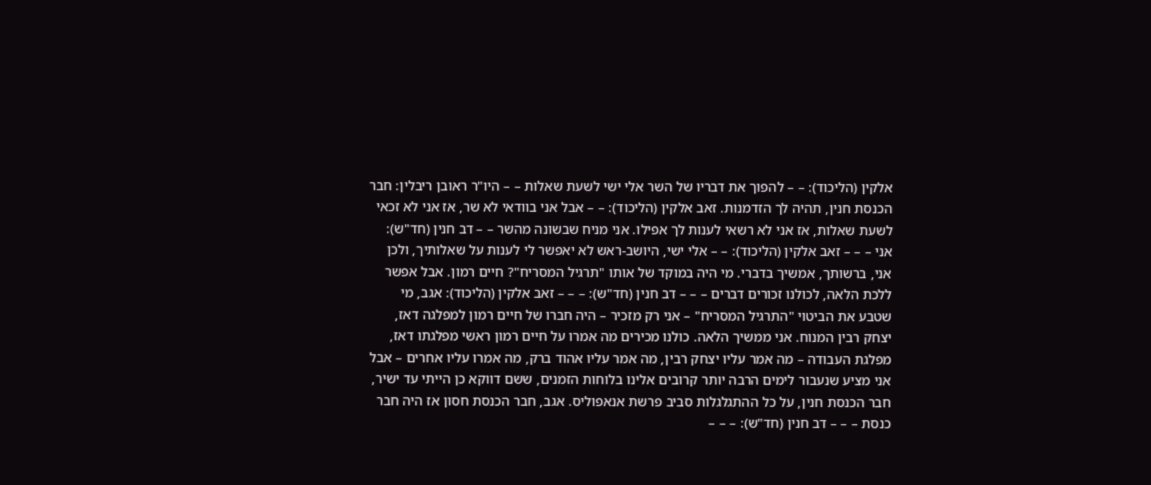אלקין (הליכוד): – – להפוך את דבריו של השר אלי ישי לשעת שאלות – – היו"ר ראובן ריבלין: חבר הכנסת חנין, תהיה לך הזדמנות. זאב אלקין (הליכוד): – – אבל אני בוודאי לא שר, אז אני לא זכאי לשעת שאלות, אז אני לא רשאי לענות לך אפילו. אני מניח שבשונה מהשר – – דב חנין (חד"ש): אני – – – זאב אלקין (הליכוד): – – אלי ישי, היושב-ראש לא יאפשר לי לענות על שאלותיך, ולכן אני, ברשותך, אמשיך בדברי. מי היה במוקד של אותו "תרגיל המסריח"? חיים רמון. אבל אפשר ללכת הלאה, לכולנו זכורים דברים – – – דב חנין (חד"ש): – – – זאב אלקין (הליכוד): אגב, מי שטבע את הביטוי "התרגיל המסריח" – אני רק מזכיר – היה חברו של חיים רמון למפלגה דאז, יצחק רבין המנוח. אני ממשיך הלאה. כולנו מכירים מה אמרו על חיים רמון ראשי מפלגתו דאז, מפלגת העבודה – מה אמר עליו יצחק רבין, מה אמר עליו אהוד ברק, מה אמרו עליו אחרים – אבל אני מציע שנעבור לימים הרבה יותר קרובים אלינו בלוחות הזמנים, ששם דווקא כן הייתי עד ישיר, חבר הכנסת חנין, על כל ההתגלגלות סביב פרשת אנאפוליס. אגב, חבר הכנסת חסון אז היה חבר כנסת – – – דב חנין (חד"ש): – – –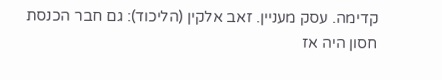קדימה. עסק מעניין. זאב אלקין (הליכוד): גם חבר הכנסת חסון היה אז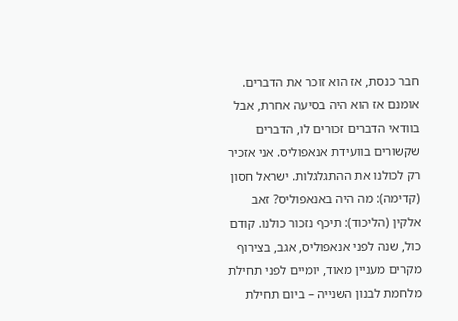חבר כנסת, אז הוא זוכר את הדברים. אומנם אז הוא היה בסיעה אחרת, אבל בוודאי הדברים זכורים לו, הדברים שקשורים בוועידת אנאפוליס. אני אזכיר רק לכולנו את ההתגלגלות. ישראל חסון (קדימה): מה היה באנאפוליס? זאב אלקין (הליכוד): תיכף נזכור כולנו. קודם כול, שנה לפני אנאפוליס, אגב, בצירוף מקרים מעניין מאוד, יומיים לפני תחילת מלחמת לבנון השנייה – ביום תחילת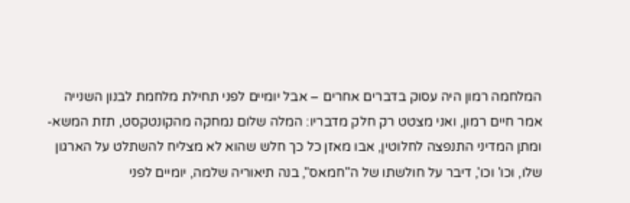המלחמה רמון היה עסוק בדברים אחרים – אבל יומיים לפני תחילת מלחמת לבנון השנייה אמר חיים רמון, ואני מצטט רק חלק מדבריו: המלה שלום נמחקה מהקונטקסט, תזת המשא-ומתן המדיני התנפצה לחלוטין, אבו מאזן כל כך חלש שהוא לא מצליח להשתלט על הארגון שלו, וכו' וכו', דיבר על חולשתו של ה"חמאס", בנה תיאוריה שלמה, יומיים לפני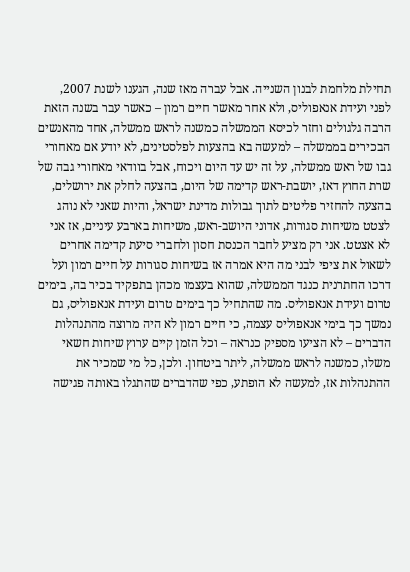תחילת מלחמת לבנון השנייה. אבל עברה מאז שנה, הגענו לשנת 2007, לפני ועידת אנאפוליס, ולא אחר מאשר חיים רמון – כאשר עבר בשנה הזאת הרבה גלגולים וחזר לכיסא הממשלה כמשנה לראש ממשלה, אחד מהאנשים הבכירים בממשלה – למעשה בא בהצעות לפלסטינים, לא יודע אם מאחורי גבו של ראש ממשלה, על זה יש עד היום ויכוח, אבל בוודאי מאחורי גבה של שרת החוץ דאז, יושבת-ראש קדימה של היום, בהצעה לחלק את ירושלים, בהצעה להחזיר פליטים לתוך גבולות מדינת ישראל, והיות שאני לא נוהג לצטט משיחות סגורות, אדוני היושב-ראש, משיחות בארבע עיניים, אז אני לא אצטט. אני רק מציע לחבר הכנסת חסון ולחברי סיעת קדימה אחרים לשאול את ציפי לבני מה היא אמרה אז בשיחות סגורות על חיים רמון ועל דרכו החתרנית כנגד הממשלה, שהוא בעצמו מכהן בתפקיד בכיר בה, בימים טרום ועידת אנאפוליס. מה שהתחיל כך בימים טרום ועידת אנאפוליס, גם נמשך כך בימי אנאפוליס עצמה, כי חיים רמון לא היה מרוצה מהתנהלות הדברים – לא הציעו מספיק כנראה – וכל הזמן קיים ערוץ שיחות חשאי משלו, כמשנה לראש ממשלה, ליתר ביטחון. ולכן, כל מי שמכיר את ההתנהלות אז, למעשה לא הופתע, כפי שהדברים שהתגלו באותה פגישה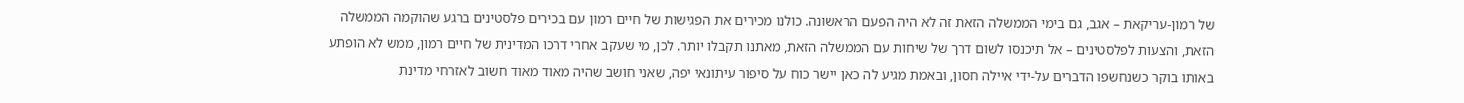של רמון-עריקאת – אגב, גם בימי הממשלה הזאת זה לא היה הפעם הראשונה. כולנו מכירים את הפגישות של חיים רמון עם בכירים פלסטינים ברגע שהוקמה הממשלה הזאת, והצעות לפלסטינים – אל תיכנסו לשום דרך של שיחות עם הממשלה הזאת, מאתנו תקבלו יותר. לכן, מי שעקב אחרי דרכו המדינית של חיים רמון, ממש לא הופתע באותו בוקר כשנחשפו הדברים על-ידי איילה חסון, ובאמת מגיע לה כאן יישר כוח על סיפור עיתונאי יפה, שאני חושב שהיה מאוד מאוד חשוב לאזרחי מדינת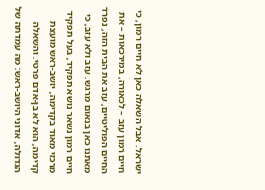ישראל. אבל השאלה כאן לא חיים רמון, כי חיים רמון עזב – לכאורה, במירכאות – את החיים הפוליטיים, עזב את הבית הזה, נפרד מאתנו כאן בנאום מרגש. עזב ולא עזב, כי חיים רמון נשאר נושא תפקיד, בעל תפקיד מרכזי מאוד בקדימה, יושב-ראש מועצת קדימה, הוא לא בן-אדם פרטי. והשאלה הגדולה, אדוני היושב-ראש: מה עמדתה של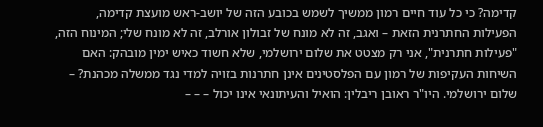קדימה? כי כל עוד חיים רמון ממשיך לשמש בכובע הזה של יושב-ראש מועצת קדימה, הפעילות החתרנית הזאת – ואגב, זה לא מונח של זבולון אורלב, זה לא מונח שלי; המינוח הזה, "פעילות חתרנית", אני רק מצטט את שלום ירושלמי, שלא חשוד כאיש ימין מובהק: האם השיחות העקיפות של רמון עם הפלסטינים אינן חתרנות בזויה למדי נגד ממשלה מכהנת? – שלום ירושלמי. היו"ר ראובן ריבלין: הואיל והעיתונאי אינו יכול – – –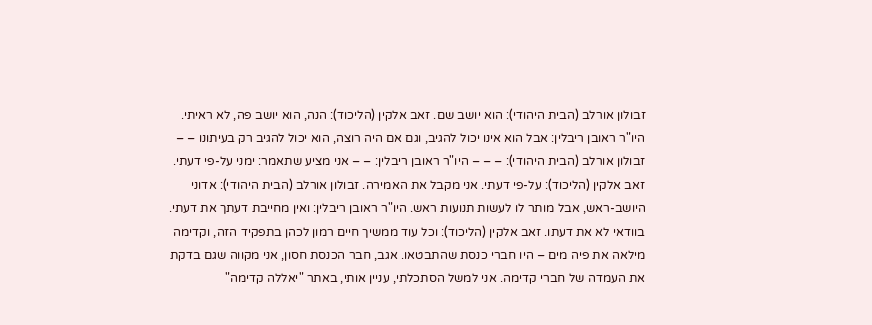זבולון אורלב (הבית היהודי): הוא יושב שם. זאב אלקין (הליכוד): הנה, הוא יושב פה, לא ראיתי. היו"ר ראובן ריבלין: אבל הוא אינו יכול להגיב, וגם אם היה רוצה, הוא יכול להגיב רק בעיתונו – – זבולון אורלב (הבית היהודי): – – – היו"ר ראובן ריבלין: – – אני מציע שתאמר: ימני על-פי דעתי. זאב אלקין (הליכוד): על-פי דעתי. אני מקבל את האמירה. זבולון אורלב (הבית היהודי): אדוני היושב-ראש, אבל מותר לו לעשות תנועות ראש. היו"ר ראובן ריבלין: ואין מחייבת דעתך את דעתי. בוודאי לא את דעתו. זאב אלקין (הליכוד): וכל עוד ממשיך חיים רמון לכהן בתפקיד הזה, וקדימה מילאה את פיה מים – היו חברי כנסת שהתבטאו. אגב, חבר הכנסת חסון, אני מקווה שגם בדקת את העמדה של חברי קדימה. אני למשל הסתכלתי, עניין אותי, באתר "יאללה קדימה"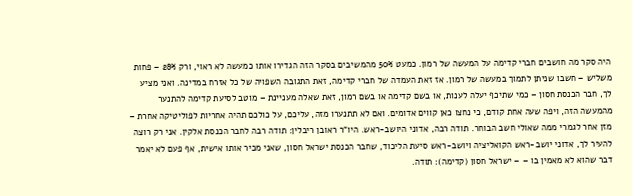היה סקר מה חושבים חברי קדימה על המעשה של רמון. כמעט 50% מהמשיבים בסקר הזה הגדירו אותו כמעשה לא ראוי, ורק 28% – פחות משליש – חשבו שניתן לתמוך במעשה של רמון. אז זאת העמדה של חברי קדימה, זאת התגובה השפויה של כל אזרח במדינה. ואני מציע לך, חבר הכנסת חסון – כמי שתיכף יעלה לענות, או בשם קדימה או בשם רמון, זאת שאלה מעניינת – מוטב לסיעת קדימה להתנער מהמעשה הזה, ויפה שעה אחת קודם, כי נחצו כאן קווים אדומים. ואם לא תתנערו מזה, עליכם, על כולכם תהיה אחריות לפוליטיקה אחרת – מזן אחר לגמרי ממה שאולי חשב הבוחר. תודה רבה, אדוני היושב-ראש. היו"ר ראובן ריבלין: תודה רבה לחבר הכנסת אלקין. אני רק רוצה להעיר לך, אדוני יושב-ראש הקואליציה ויושב-ראש סיעת הליכוד, שחבר הכנסת ישראל חסון, שאני מכיר אותו אישית, אף פעם לא יאמר דבר שהוא לא מאמין בו – – ישראל חסון (קדימה): תודה.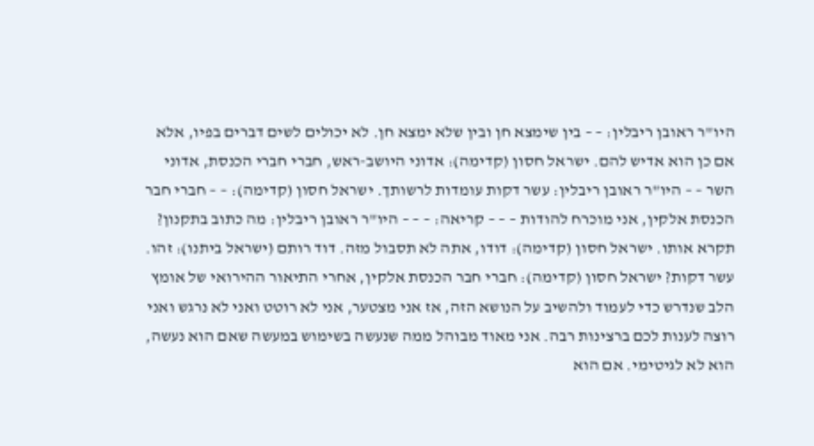היו"ר ראובן ריבלין: – – בין שימצא חן ובין שלא ימצא חן. לא יכולים לשים דברים בפיו, אלא אם כן הוא אדיש להם. ישראל חסון (קדימה): אדוני היושב-ראש, חברי חברי הכנסת, אדוני השר – – היו"ר ראובן ריבלין: עשר דקות עומדות לרשותך. ישראל חסון (קדימה): – – חברי חבר הכנסת אלקין, אני מוכרח להודות – – – קריאה: – – – היו"ר ראובן ריבלין: מה כתוב בתקנון? תקרא אותו. ישראל חסון (קדימה): דודו, אתה לא תסבול מזה. דוד רותם (ישראל ביתנו): זהו. עשר דקות? ישראל חסון (קדימה): חברי חבר הכנסת אלקין, אחרי התיאור ההירואי של אומץ הלב שנדרש כדי לעמוד ולהשיב על הנושא הזה, אז אני מצטער, אני לא רוטט ואני לא נרגש ואני רוצה לענות לכם ברצינות רבה. אני מאוד מבוהל ממה שנעשה בשימוש במעשה שאם הוא נעשה, הוא לא לגיטימי. אם הוא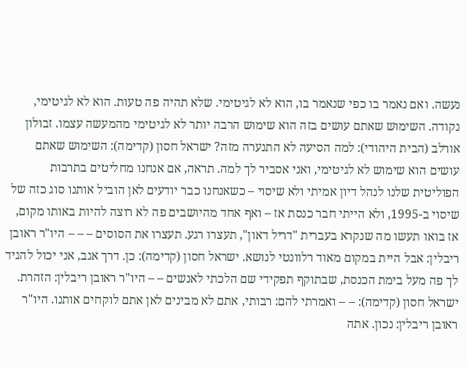נעשה. ואם נאמר בו כפי שנאמר בו, הוא לא לגיטימי. שלא תהיה פה טעות. הוא לא לגיטימי, נקודה. השימוש שאתם עושים בזה הוא שימוש הרבה יותר לא לגיטימי מהמעשה עצמו. זבולון אורלב (הבית היהודי): למה הסיעה לא התנערה מזה? ישראל חסון (קדימה): השימוש שאתם עושים הוא שימוש לא לגיטימי, ואני אסביר לך למה. תראה, אם אנחנו מחליטים בתרבות הפוליטית שלנו לנהל דיון אמיתי ולא שיסוי – כשאנחנו כבר יודעים לאן הוביל אותנו סוג כזה של שיסוי ב-1995, ולא הייתי חבר כנסת אז – ואף אחד מהיושבים פה לא רוצה להיות באותו מקום, אז בואו תעשו מה שנקרא בעברית "דריל דאון", תעצרו רגע. תעצרו את הסוסים – – – היו"ר ראובן ריבלין: אבל היית במקום מאוד רלוונטי לנושא. ישראל חסון (קדימה): כן. דרך אגב, אני יכול להגיד לך פה מעל בימת הכנסת, שבתוקף תפקידי שם הלכתי לאנשים – – היו"ר ראובן ריבלין: הזהרת. ישראל חסון (קדימה): – – ואמרתי להם: רבותי, אתם לא מבינים לאן אתם לוקחים אותנו. היו"ר ראובן ריבלין: נכון. אתה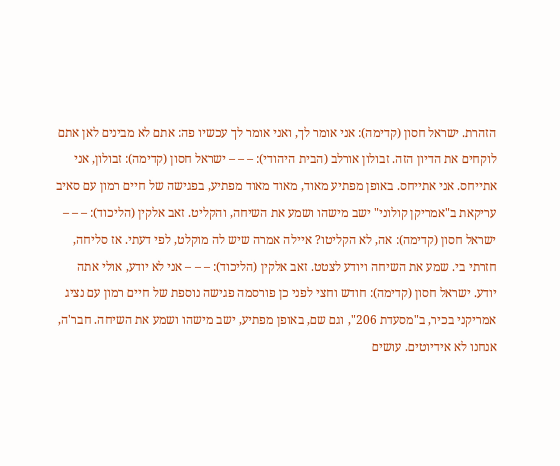הזהרת. ישראל חסון (קדימה): אני אומר לך, ואני אומר לך עכשיו פה: אתם לא מבינים לאן אתם לוקחים את הדיון הזה. זבולון אורלב (הבית היהודי): – – – ישראל חסון (קדימה): זבולון, אני אתייחס. אני אתייחס. באופן מפתיע מאוד, מאוד מאוד מפתיע, בפגישה של חיים רמון עם סאיב עריקאת ב"אמריקן קולוני" ישב מישהו ושמע את השיחה, והקליט. זאב אלקין (הליכוד): – – – ישראל חסון (קדימה): אה, לא הקליטו? איילה אמרה שיש לה מוקלט, לפי דעתי. אז סליחה, חזרתי בי. שמע את השיחה ויודע לצטט. זאב אלקין (הליכוד): – – – אני לא יודע, אולי אתה יודע. ישראל חסון (קדימה): חודש וחצי לפני כן פורסמה פגישה נוספת של חיים רמון עם נציג אמריקני בכיר, ב"מסעדת 206", וגם שם, באופן מפתיע, ישב מישהו ושמע את השיחה. חבר'ה, אנחנו לא אידיוטים. עושים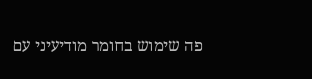פה שימוש בחומר מודיעיני עם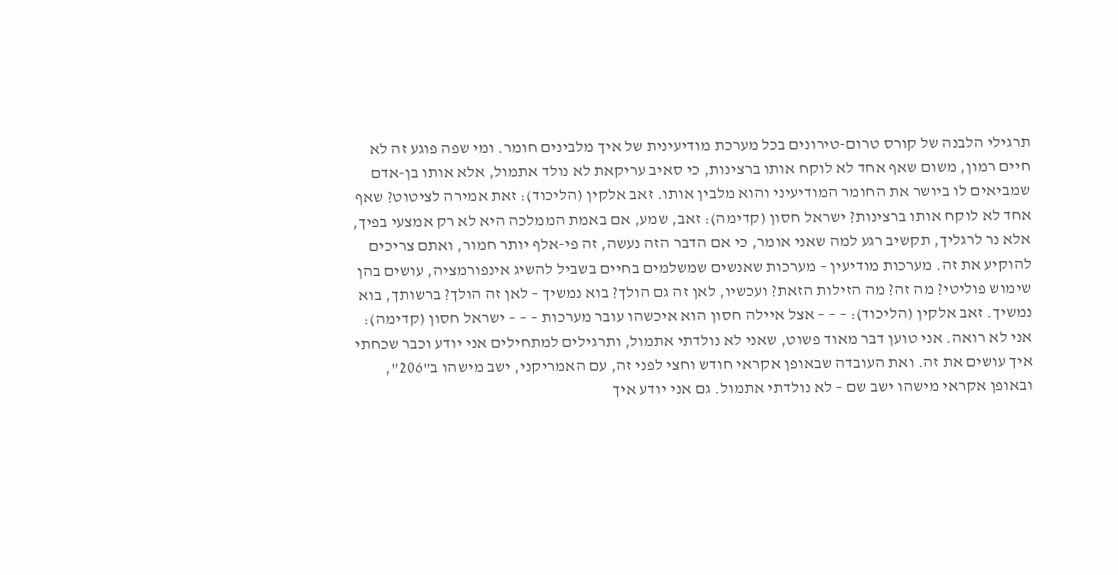תרגילי הלבנה של קורס טרום-טירונים בכל מערכת מודיעינית של איך מלבינים חומר. ומי שפה פוגע זה לא חיים רמון, משום שאף אחד לא לוקח אותו ברצינות, כי סאיב עריקאת לא נולד אתמול, אלא אותו בן-אדם שמביאים לו ביושר את החומר המודיעיני והוא מלבין אותו. זאב אלקין (הליכוד): זאת אמירה לציטוט? שאף אחד לא לוקח אותו ברצינות? ישראל חסון (קדימה): זאב, שמע, אם באמת הממלכה היא לא רק אמצעי בפיך, אלא נר לרגליך, תקשיב רגע למה שאני אומר, כי אם הדבר הזה נעשה, זה פי-אלף יותר חמור, ואתם צריכים להוקיע את זה. מערכות מודיעין – מערכות שאנשים שמשלמים בחיים בשביל להשיג אינפורמציה, עושים בהן שימוש פוליטי? מה זה? מה הזילות הזאת? ועכשיו, לאן זה גם הולך? בוא נמשיך – לאן זה הולך? ברשותך, בוא נמשיך. זאב אלקין (הליכוד): – – – אצל איילה חסון הוא איכשהו עובר מערכות – – – ישראל חסון (קדימה): אני לא רואה. אני טוען דבר מאוד פשוט, שאני לא נולדתי אתמול, ותרגילים למתחילים אני יודע וכבר שכחתי איך עושים את זה. ואת העובדה שבאופן אקראי חודש וחצי לפני זה, עם האמריקני, ישב מישהו ב"206", ובאופן אקראי מישהו ישב שם – לא נולדתי אתמול. גם אני יודע איך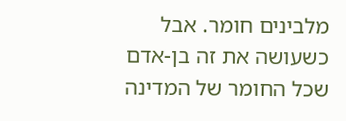מלבינים חומר. אבל כשעושה את זה בן-אדם שכל החומר של המדינה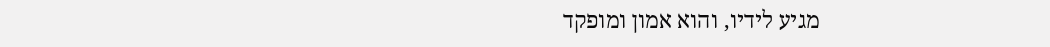מגיע לידיו, והוא אמון ומופקד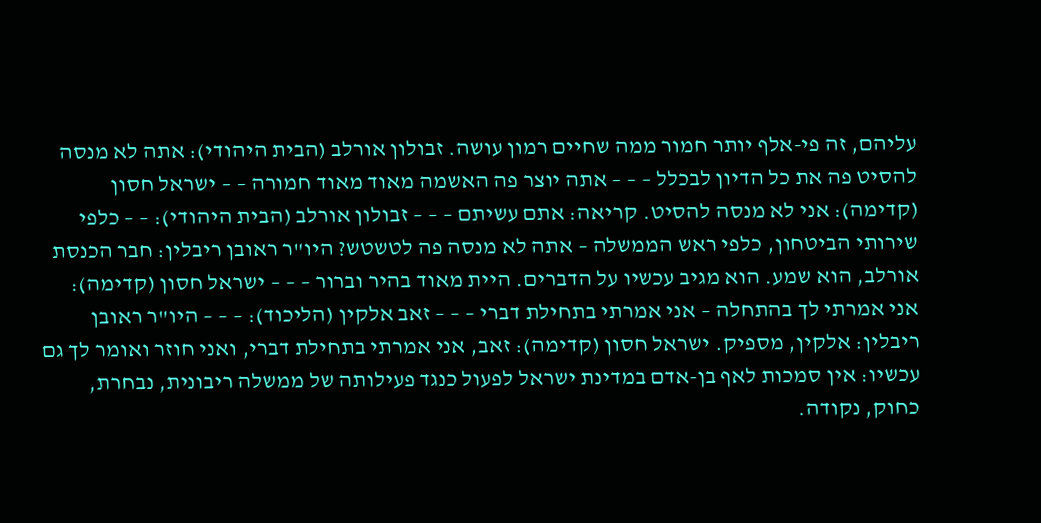עליהם, זה פי-אלף יותר חמור ממה שחיים רמון עושה. זבולון אורלב (הבית היהודי): אתה לא מנסה להסיט פה את כל הדיון לבכלל – – – אתה יוצר פה האשמה מאוד מאוד חמורה – – ישראל חסון (קדימה): אני לא מנסה להסיט. קריאה: אתם עשיתם – – – זבולון אורלב (הבית היהודי): – – כלפי שירותי הביטחון, כלפי ראש הממשלה – אתה לא מנסה פה לטשטש? היו"ר ראובן ריבלין: חבר הכנסת אורלב, הוא שמע. הוא מגיב עכשיו על הדברים. היית מאוד בהיר וברור – – – ישראל חסון (קדימה): אני אמרתי לך בהתחלה – אני אמרתי בתחילת דברי – – – זאב אלקין (הליכוד): – – – היו"ר ראובן ריבלין: אלקין, מספיק. ישראל חסון (קדימה): זאב, אני אמרתי בתחילת דברי, ואני חוזר ואומר לך גם עכשיו: אין סמכות לאף בן-אדם במדינת ישראל לפעול כנגד פעילותה של ממשלה ריבונית, נבחרת, כחוק, נקודה.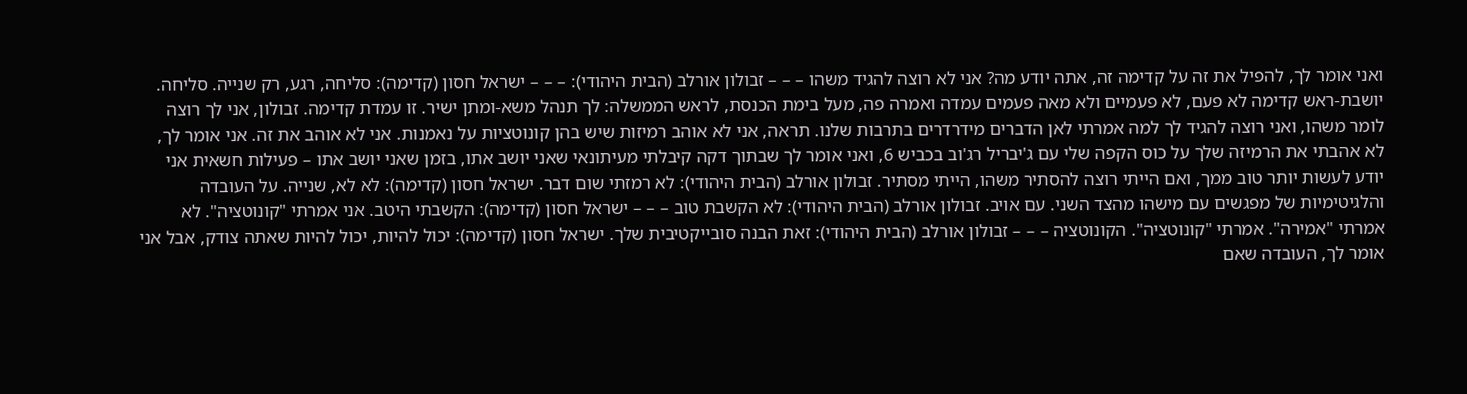ואני אומר לך, להפיל את זה על קדימה זה, אתה יודע מה? אני לא רוצה להגיד משהו – – – זבולון אורלב (הבית היהודי): – – – ישראל חסון (קדימה): סליחה, רגע, רק שנייה. סליחה. יושבת-ראש קדימה לא פעם, לא פעמיים ולא מאה פעמים עמדה ואמרה פה, מעל בימת הכנסת, לראש הממשלה: לך תנהל משא-ומתן ישיר. זו עמדת קדימה. זבולון, אני לך רוצה לומר משהו, ואני רוצה להגיד לך למה אמרתי לאן הדברים מידרדרים בתרבות שלנו. תראה, אני לא אוהב רמיזות שיש בהן קונוטציות על נאמנות. אני לא אוהב את זה. אני אומר לך, לא אהבתי את הרמיזה שלך על כוס הקפה שלי עם ג'יבריל רג'וב בכביש 6, ואני אומר לך שבתוך דקה קיבלתי מעיתונאי שאני יושב אתו, בזמן שאני יושב אתו – פעילות חשאית אני יודע לעשות יותר טוב ממך, ואם הייתי רוצה להסתיר משהו, הייתי מסתיר. זבולון אורלב (הבית היהודי): לא רמזתי שום דבר. ישראל חסון (קדימה): לא לא, שנייה. על העובדה והלגיטימיות של מפגשים עם מישהו מהצד השני. עם אויב. זבולון אורלב (הבית היהודי): לא הקשבת טוב – – – ישראל חסון (קדימה): הקשבתי היטב. אני אמרתי "קונוטציה". לא אמרתי "אמירה". אמרתי "קונוטציה". הקונוטציה – – – זבולון אורלב (הבית היהודי): זאת הבנה סובייקטיבית שלך. ישראל חסון (קדימה): יכול להיות, יכול להיות שאתה צודק, אבל אני אומר לך, העובדה שאם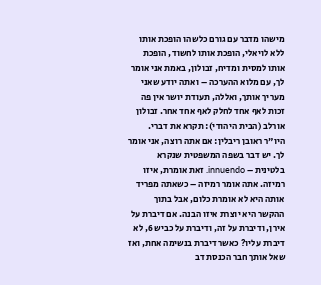מישהו מדבר עם גורם כלשהו הופכת אותו ללא לויאלי, הופכת אותו לחשוד, הופכת אותו למסית ומדיח, זבולון, באמת אני אומר לך, עם מלוא ההערכה – ואתה יודע שאני מעריך אותך, ואללה, תעודת יושר אין פה זכות לאף אחד לחלק לאף אחד אחר. זבולון אורלב (הבית היהודי): תקרא את דברי. היו"ר ראובן ריבלין: אם אתה רוצה, אני אומר לך. יש דבר בשפה המשפטית שנקרא בלטינית – innuendo. זאת אומרת, איזו רמיזה. אתה אומר רמיזה – כשאתה מפריד אותה היא לא אומרת כלום, אבל בתוך ההקשר היא יוצרת איזו הבנה. אם דיברת על אירן, ודיברת על זה, ודיברת על כביש 6, לא דיברת עליו? כאשר דיברת בנשימה אחת, ואז שאל אותך חבר הכנסת דב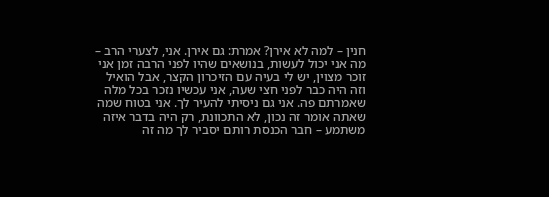חנין – למה לא אירן? אמרת: גם אירן. אני, לצערי הרב – מה אני יכול לעשות, בנושאים שהיו לפני הרבה זמן אני זוכר מצוין, יש לי בעיה עם הזיכרון הקצר, אבל הואיל וזה היה כבר לפני חצי שעה, אני עכשיו נזכר בכל מלה שאמרתם פה. אני גם ניסיתי להעיר לך. אני בטוח שמה שאתה אומר זה נכון, לא התכוונת, רק היה בדבר איזה משתמע – חבר הכנסת רותם יסביר לך מה זה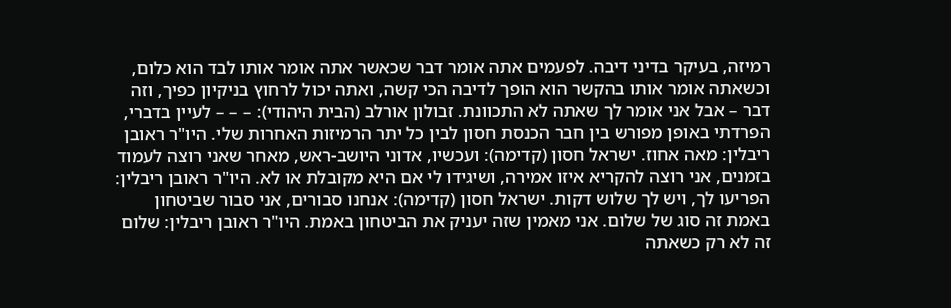רמיזה, בעיקר בדיני דיבה. לפעמים אתה אומר דבר שכאשר אתה אומר אותו לבד הוא כלום, וכשאתה אומר אותו בהקשר הוא הופך לדיבה הכי קשה, ואתה יכול לרחוץ בניקיון כפיך, וזה דבר – אבל אני אומר לך שאתה לא התכוונת. זבולון אורלב (הבית היהודי): – – – לעיין בדברי, הפרדתי באופן מפורש בין חבר הכנסת חסון לבין כל יתר הרמיזות האחרות שלי. היו"ר ראובן ריבלין: מאה אחוז. ישראל חסון (קדימה): ועכשיו, אדוני היושב-ראש, מאחר שאני רוצה לעמוד בזמנים, אני רוצה להקריא איזו אמירה, ושיגידו לי אם היא מקובלת או לא. היו"ר ראובן ריבלין: הפריעו לך, ויש לך שלוש דקות. ישראל חסון (קדימה): אנחנו סבורים, אני סבור שביטחון באמת זה סוג של שלום. אני מאמין שזה יעניק את הביטחון באמת. היו"ר ראובן ריבלין: שלום זה לא רק כשאתה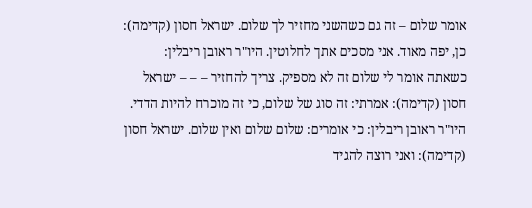אומר שלום – זה גם כשהשני מחזיר לך שלום. ישראל חסון (קדימה): כן, יפה מאוד. אני מסכים אתך לחלוטין. היו"ר ראובן ריבלין: כשאתה אומר לי שלום זה לא מספיק. צריך להחזיר – – – ישראל חסון (קדימה): אמרתי: זה סוג של שלום, כי זה מוכרח להיות הדדי. היו"ר ראובן ריבלין: כי אומרים: שלום שלום ואין שלום. ישראל חסון (קדימה): ואני רוצה להגיד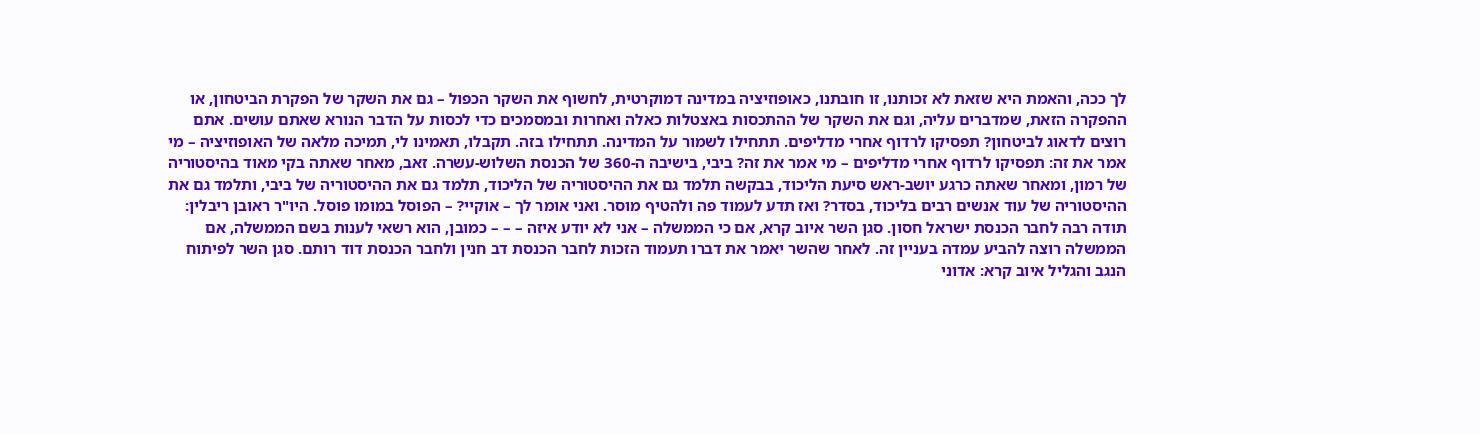לך ככה, והאמת היא שזאת לא זכותנו, זו חובתנו, כאופוזיציה במדינה דמוקרטית, לחשוף את השקר הכפול – גם את השקר של הפקרת הביטחון, או ההפקרה הזאת, שמדברים עליה, וגם את השקר של ההתכסות באצטלות כאלה ואחרות ובמסמכים כדי לכסות על הדבר הנורא שאתם עושים. אתם רוצים לדאוג לביטחון? תפסיקו לרדוף אחרי מדליפים. תתחילו לשמור על המדינה. תתחילו בזה. תקבלו, תאמינו לי, תמיכה מלאה של האופוזיציה – מי אמר את זה: תפסיקו לרדוף אחרי מדליפים – מי אמר את זה? ביבי, בישיבה ה-360 של הכנסת השלוש-עשרה. זאב, מאחר שאתה בקי מאוד בהיסטוריה של רמון, ומאחר שאתה כרגע יושב-ראש סיעת הליכוד, בבקשה תלמד גם את ההיסטוריה של הליכוד, תלמד גם את ההיסטוריה של ביבי, ותלמד גם את ההיסטוריה של עוד אנשים רבים בליכוד, בסדר? ואז תדע לעמוד פה ולהטיף מוסר. ואני אומר לך – אוקיי? – הפוסל במומו פוסל. היו"ר ראובן ריבלין: תודה רבה לחבר הכנסת ישראל חסון. סגן השר איוב קרא, אם כי הממשלה – אני לא יודע איזה – – – כמובן, הוא רשאי לענות בשם הממשלה, אם הממשלה רוצה להביע עמדה בעניין זה. לאחר שהשר יאמר את דברו תעמוד הזכות לחבר הכנסת דב חנין ולחבר הכנסת דוד רותם. סגן השר לפיתוח הנגב והגליל איוב קרא: אדוני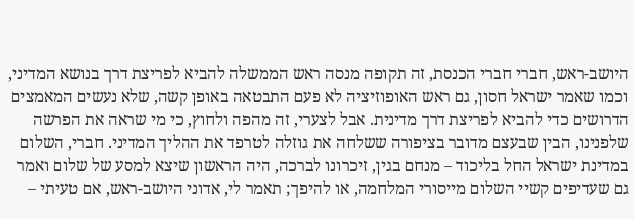היושב-ראש, חברי חברי הכנסת, זה תקופה מנסה ראש הממשלה להביא לפריצת דרך בנושא המדיני, וכמו שאמר ישראל חסון, גם ראש האופוזיציה לא פעם התבטאה באופן קשה, שלא נעשים המאמצים הדרושים כדי להביא לפריצת דרך מדינית. אבל לצערי, זה מהפה ולחוץ, כי מי שראה את הפרשה שלפנינו, הבין שבעצם מדובר בציפורה ששלחה את גוזלה לטרפד את ההליך המדיני. חברי, השלום במדינת ישראל החל בליכוד – מנחם בגין, זיכרונו לברכה, היה הראשון שיצא למסע של שלום ואמר גם שעדיפים קשיי השלום מייסורי המלחמה, או להיפך; תאמר לי, אדוני היושב-ראש, אם טעיתי –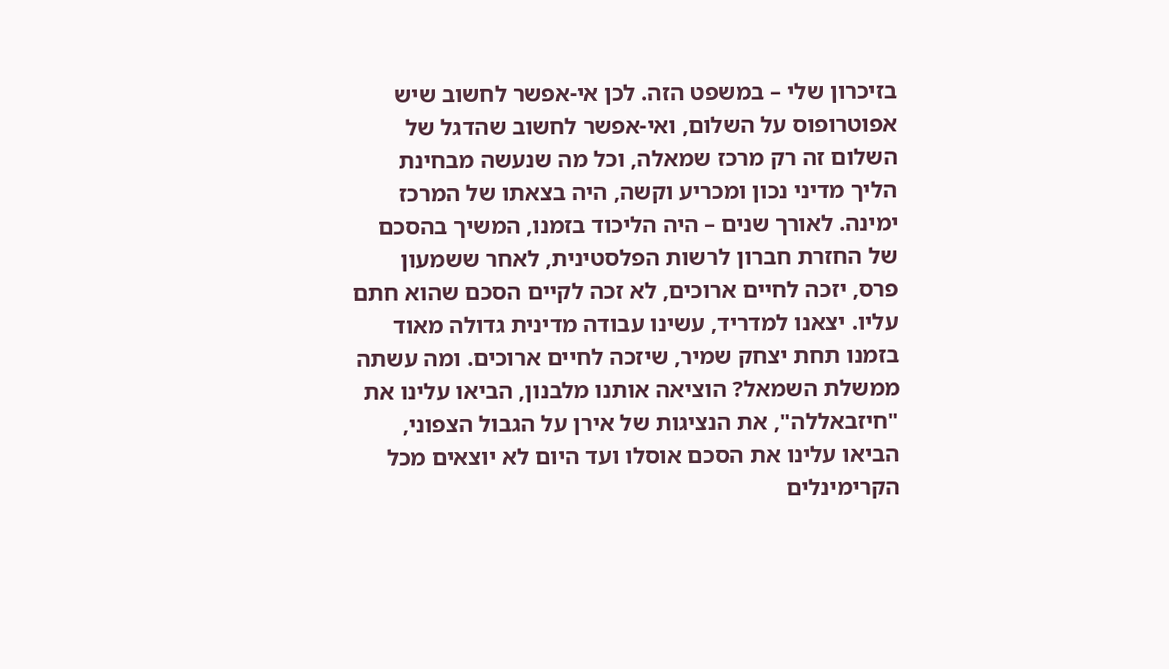בזיכרון שלי – במשפט הזה. לכן אי-אפשר לחשוב שיש אפוטרופוס על השלום, ואי-אפשר לחשוב שהדגל של השלום זה רק מרכז שמאלה, וכל מה שנעשה מבחינת הליך מדיני נכון ומכריע וקשה, היה בצאתו של המרכז ימינה. לאורך שנים – היה הליכוד בזמנו, המשיך בהסכם של החזרת חברון לרשות הפלסטינית, לאחר ששמעון פרס, יזכה לחיים ארוכים, לא זכה לקיים הסכם שהוא חתם עליו. יצאנו למדריד, עשינו עבודה מדינית גדולה מאוד בזמנו תחת יצחק שמיר, שיזכה לחיים ארוכים. ומה עשתה ממשלת השמאל? הוציאה אותנו מלבנון, הביאו עלינו את "חיזבאללה", את הנציגות של אירן על הגבול הצפוני, הביאו עלינו את הסכם אוסלו ועד היום לא יוצאים מכל הקרימינלים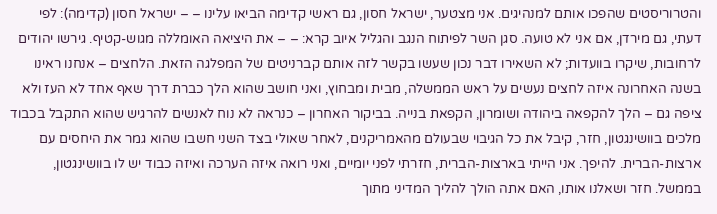והטרוריסטים שהפכו אותם למנהיגים. אני מצטער, ישראל חסון, גם ראשי קדימה הביאו עלינו – – ישראל חסון (קדימה): לפי דעתי, גם מירדן, אם אני לא טועה. סגן השר לפיתוח הנגב והגליל איוב קרא: – – את היציאה האומללה מגוש-קטיף. גירשו יהודים לרחובות, שיקרו בוועדות; לא השאירו דבר נכון שעשו בקשר לזה אותם קברניטים של המפלגה הזאת. הלחצים – אנחנו ראינו בשנה האחרונה איזה לחצים נעשים על ראש הממשלה, מבית ומבחוץ, ואני חושב שהוא הלך כברת דרך שאף אחד לא העז ולא ציפה גם – הלך להקפאה ביהודה ושומרון, הקפאת בנייה. בביקור האחרון – כנראה לא נוח לאנשים להרגיש שהוא התקבל בכבוד מלכים בוושינגטון, חזר, קיבל את כל הגיבוי שבעולם מהאמריקנים, לאחר שאולי בצד השני חשבו שהוא גמר את היחסים עם ארצות-הברית. להיפך. אני הייתי בארצות-הברית, חזרתי לפני יומיים, ואני רואה איזה הערכה ואיזה כבוד יש לו בוושינגטון, בממשל. חזר ושאלנו אותו, האם אתה הולך להליך המדיני מתוך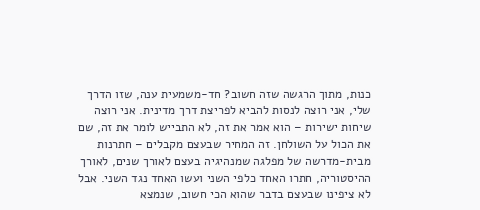כנות, מתוך הרגשה שזה חשוב? חד-משמעית ענה, שזו הדרך שלי, אני רוצה לנסות להביא לפריצת דרך מדינית. אני רוצה שיחות ישירות – הוא אמר את זה, לא התבייש לומר את זה, שם את הכול על השולחן. זה המחיר שבעצם מקבלים – חתרנות מבית-מדרשה של מפלגה שמנהיגיה בעצם לאורך שנים, לאורך ההיסטוריה, חתרו האחד כלפי השני ועשו האחד נגד השני. אבל לא ציפינו שבעצם בדבר שהוא הכי חשוב, שנמצא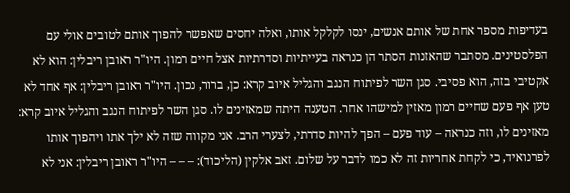בעדיפות מספר אחת של אותם אנשים, ינסו לקלקל אותו, ואלה יחסים שאפשר להפוך אותם לטובים אולי עם הפלסטינים. מסתבר שהאזנות הסתר הן כנראה בעייתיות וסדרתיות אצל חיים רמון. היו"ר ראובן ריבלין: הוא לא אקטיבי בזה, הוא פסיבי. סגן השר לפיתוח הנגב והגליל איוב קרא: כן, ברור, נכון. היו"ר ראובן ריבלין: אף אחד לא טען אף פעם שחיים רמון מאזין למישהו אחר. הטענה היתה שמאזינים לו. סגן השר לפיתוח הנגב והגליל איוב קרא: מאזינים לו, וזה כנראה – עוד פעם – הפך להיות סדרתי, לצערי הרב. אני מקווה שזה לא ילך אתו ויהפוך אותו לפרנואיד, כי לקחת אחריות זה לא כמו לדבר על שלום. זאב אלקין (הליכוד): – – – היו"ר ראובן ריבלין: אני לא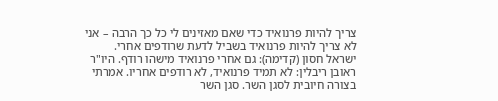צריך להיות פרנואיד כדי שאם מאזינים לי כל כך הרבה – אני לא צריך להיות פרנואיד בשביל לדעת שרודפים אחרי. ישראל חסון (קדימה): גם אחרי פרנואיד מישהו רודף. היו"ר ראובן ריבלין: לא תמיד פרנואיד, לא רודפים אחריו. אמרתי בצורה חיובית לסגן השר. סגן השר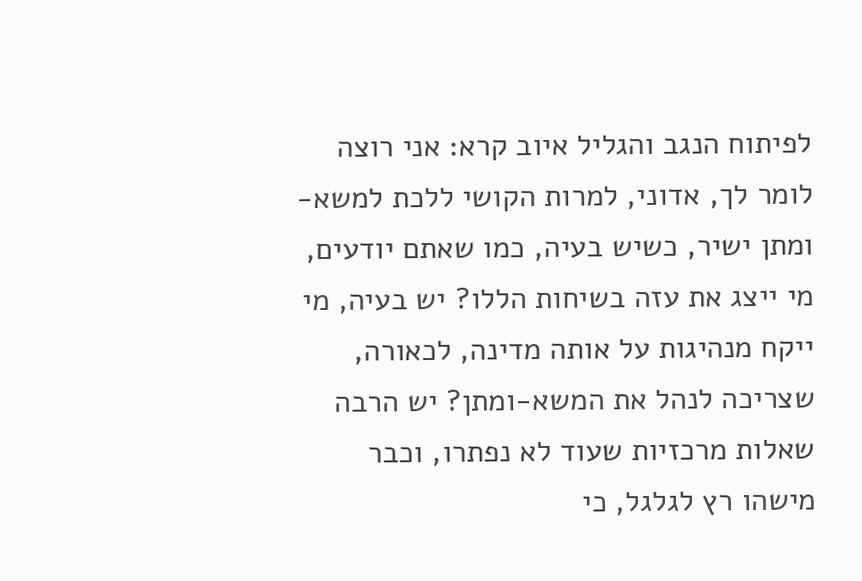לפיתוח הנגב והגליל איוב קרא: אני רוצה לומר לך, אדוני, למרות הקושי ללכת למשא-ומתן ישיר, כשיש בעיה, כמו שאתם יודעים, מי ייצג את עזה בשיחות הללו? יש בעיה, מי ייקח מנהיגות על אותה מדינה, לכאורה, שצריכה לנהל את המשא-ומתן? יש הרבה שאלות מרכזיות שעוד לא נפתרו, וכבר מישהו רץ לגלגל, כי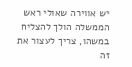יש אווירה שאולי ראש הממשלה הולך להצליח במשהו, צריך לעצור את זה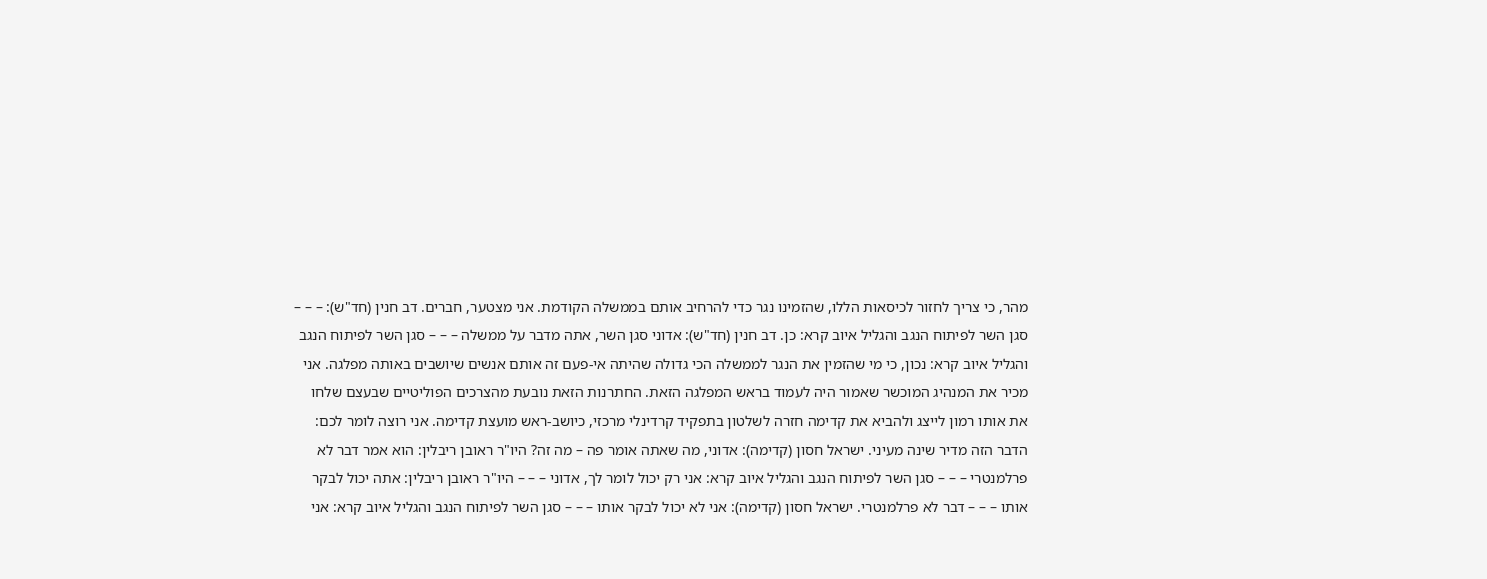מהר, כי צריך לחזור לכיסאות הללו, שהזמינו נגר כדי להרחיב אותם בממשלה הקודמת. אני מצטער, חברים. דב חנין (חד"ש): – – – סגן השר לפיתוח הנגב והגליל איוב קרא: כן. דב חנין (חד"ש): אדוני סגן השר, אתה מדבר על ממשלה – – – סגן השר לפיתוח הנגב והגליל איוב קרא: נכון, כי מי שהזמין את הנגר לממשלה הכי גדולה שהיתה אי-פעם זה אותם אנשים שיושבים באותה מפלגה. אני מכיר את המנהיג המוכשר שאמור היה לעמוד בראש המפלגה הזאת. החתרנות הזאת נובעת מהצרכים הפוליטיים שבעצם שלחו את אותו רמון לייצג ולהביא את קדימה חזרה לשלטון בתפקיד קרדינלי מרכזי, כיושב-ראש מועצת קדימה. אני רוצה לומר לכם: הדבר הזה מדיר שינה מעיני. ישראל חסון (קדימה): אדוני, מה שאתה אומר פה – מה זה? היו"ר ראובן ריבלין: הוא אמר דבר לא פרלמנטרי – – – סגן השר לפיתוח הנגב והגליל איוב קרא: אני רק יכול לומר לך, אדוני – – – היו"ר ראובן ריבלין: אתה יכול לבקר אותו – – – דבר לא פרלמנטרי. ישראל חסון (קדימה): אני לא יכול לבקר אותו – – – סגן השר לפיתוח הנגב והגליל איוב קרא: אני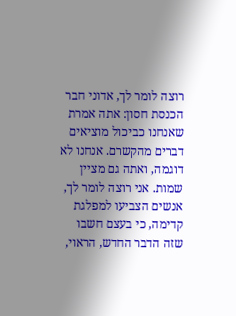רוצה לומר לך, אדוני חבר הכנסת חסון: אתה אמרת שאנחנו כביכול מוציאים דברים מהקשרם. אנחנו לא דוגמה, ואתה גם מציין שמות. אני רוצה לומר לך, אנשים הצביעו למפלגת קדימה, כי בעצם חשבו שזה הדבר החדש, הראוי,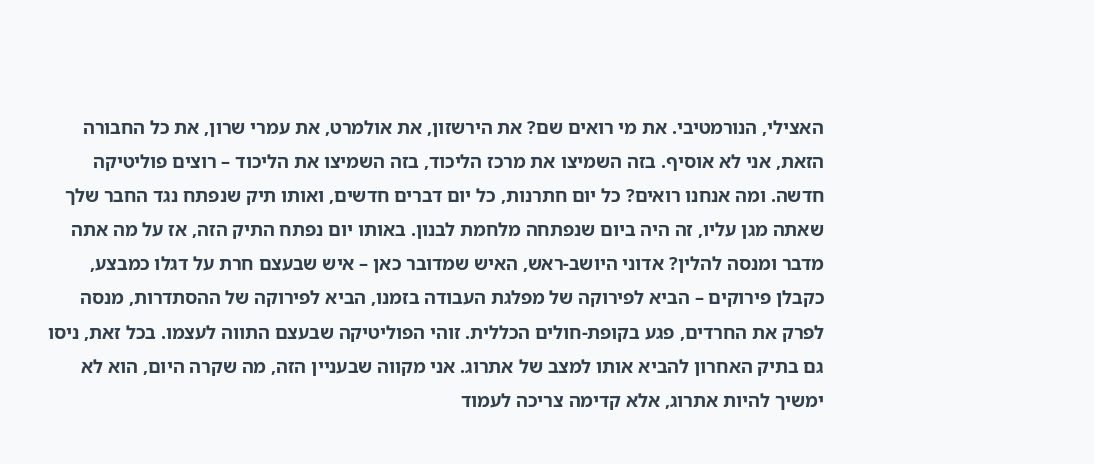האצילי, הנורמטיבי. את מי רואים שם? את הירשזון, את אולמרט, את עמרי שרון, את כל החבורה הזאת, אני לא אוסיף. בזה השמיצו את מרכז הליכוד, בזה השמיצו את הליכוד – רוצים פוליטיקה חדשה. ומה אנחנו רואים? כל יום חתרנות, כל יום דברים חדשים, ואותו תיק שנפתח נגד החבר שלך שאתה מגן עליו, זה היה ביום שנפתחה מלחמת לבנון. באותו יום נפתח התיק הזה, אז על מה אתה מדבר ומנסה להלין? אדוני היושב-ראש, האיש שמדובר כאן – איש שבעצם חרת על דגלו כמבצע, כקבלן פירוקים – הביא לפירוקה של מפלגת העבודה בזמנו, הביא לפירוקה של ההסתדרות, מנסה לפרק את החרדים, פגע בקופת-חולים הכללית. זוהי הפוליטיקה שבעצם התווה לעצמו. בכל זאת, ניסו גם בתיק האחרון להביא אותו למצב של אתרוג. אני מקווה שבעניין הזה, מה שקרה היום, הוא לא ימשיך להיות אתרוג, אלא קדימה צריכה לעמוד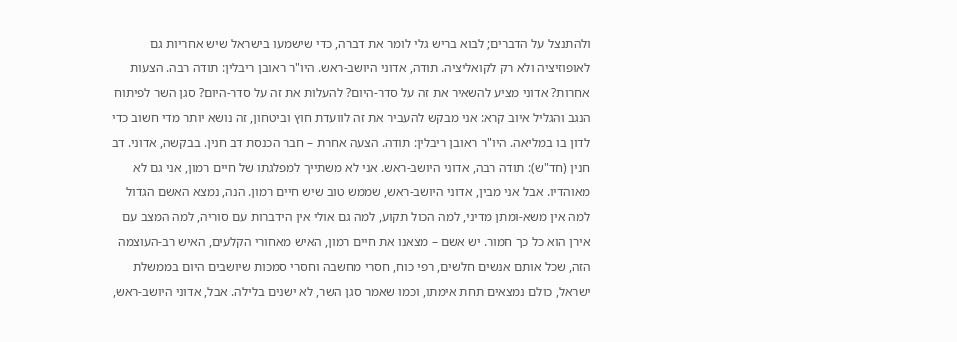ולהתנצל על הדברים; לבוא בריש גלי לומר את דברה, כדי שישמעו בישראל שיש אחריות גם לאופוזיציה ולא רק לקואליציה. תודה, אדוני היושב-ראש. היו"ר ראובן ריבלין: תודה רבה. הצעות אחרות? אדוני מציע להשאיר את זה על סדר-היום? להעלות את זה על סדר-היום? סגן השר לפיתוח הנגב והגליל איוב קרא: אני מבקש להעביר את זה לוועדת חוץ וביטחון, זה נושא יותר מדי חשוב כדי לדון בו במליאה. היו"ר ראובן ריבלין: תודה. הצעה אחרת – חבר הכנסת דב חנין. בבקשה, אדוני. דב חנין (חד"ש): תודה רבה, אדוני היושב-ראש. אני לא משתייך למפלגתו של חיים רמון, אני גם לא מאוהדיו. אבל אני מבין, אדוני היושב-ראש, שממש טוב שיש חיים רמון. הנה, נמצא האשם הגדול למה אין משא-ומתן מדיני, למה הכול תקוע, למה גם אולי אין הידברות עם סוריה, למה המצב עם אירן הוא כל כך חמור. יש אשם – מצאנו את חיים רמון, האיש מאחורי הקלעים, האיש רב-העוצמה הזה, שכל אותם אנשים חלשים, רפי כוח, חסרי מחשבה וחסרי סמכות שיושבים היום בממשלת ישראל, כולם נמצאים תחת אימתו, וכמו שאמר סגן השר, לא ישנים בלילה. אבל, אדוני היושב-ראש,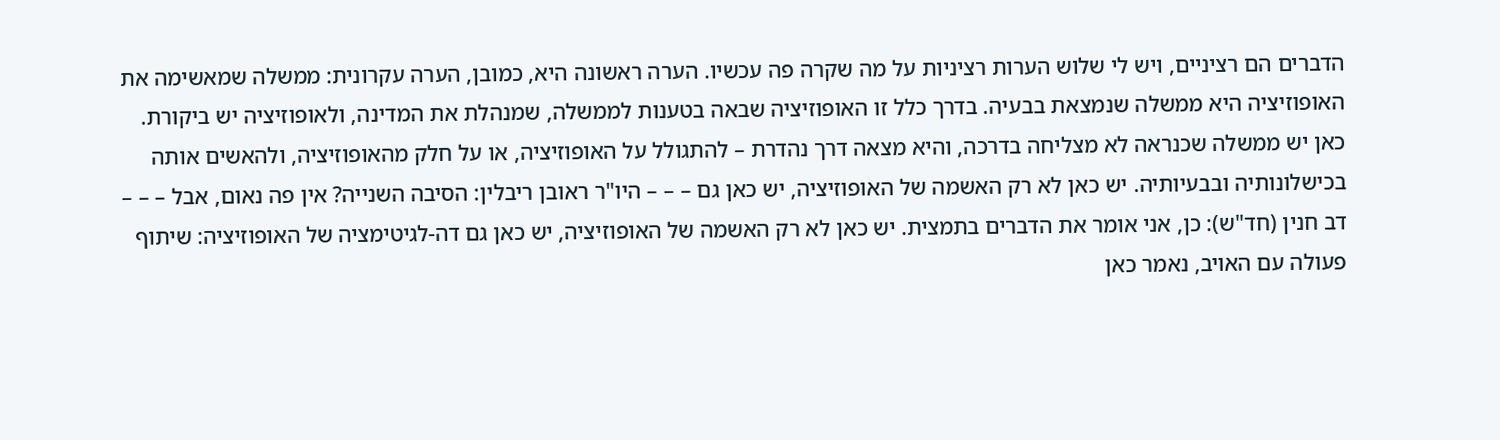הדברים הם רציניים, ויש לי שלוש הערות רציניות על מה שקרה פה עכשיו. הערה ראשונה היא, כמובן, הערה עקרונית: ממשלה שמאשימה את האופוזיציה היא ממשלה שנמצאת בבעיה. בדרך כלל זו האופוזיציה שבאה בטענות לממשלה, שמנהלת את המדינה, ולאופוזיציה יש ביקורת. כאן יש ממשלה שכנראה לא מצליחה בדרכה, והיא מצאה דרך נהדרת – להתגולל על האופוזיציה, או על חלק מהאופוזיציה, ולהאשים אותה בכישלונותיה ובבעיותיה. יש כאן לא רק האשמה של האופוזיציה, יש כאן גם – – – היו"ר ראובן ריבלין: הסיבה השנייה? אין פה נאום, אבל – – – דב חנין (חד"ש): כן, אני אומר את הדברים בתמצית. יש כאן לא רק האשמה של האופוזיציה, יש כאן גם דה-לגיטימציה של האופוזיציה: שיתוף פעולה עם האויב, נאמר כאן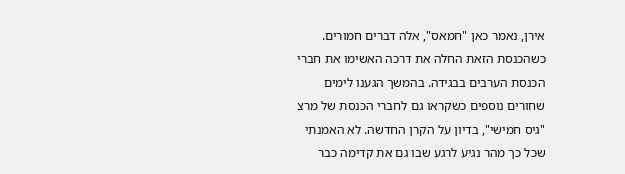אירן, נאמר כאן "חמאס", אלה דברים חמורים. כשהכנסת הזאת החלה את דרכה האשימו את חברי הכנסת הערבים בבגידה. בהמשך הגענו לימים שחורים נוספים כשקראו גם לחברי הכנסת של מרצ "גיס חמישי", בדיון על הקרן החדשה. לא האמנתי שכל כך מהר נגיע לרגע שבו גם את קדימה כבר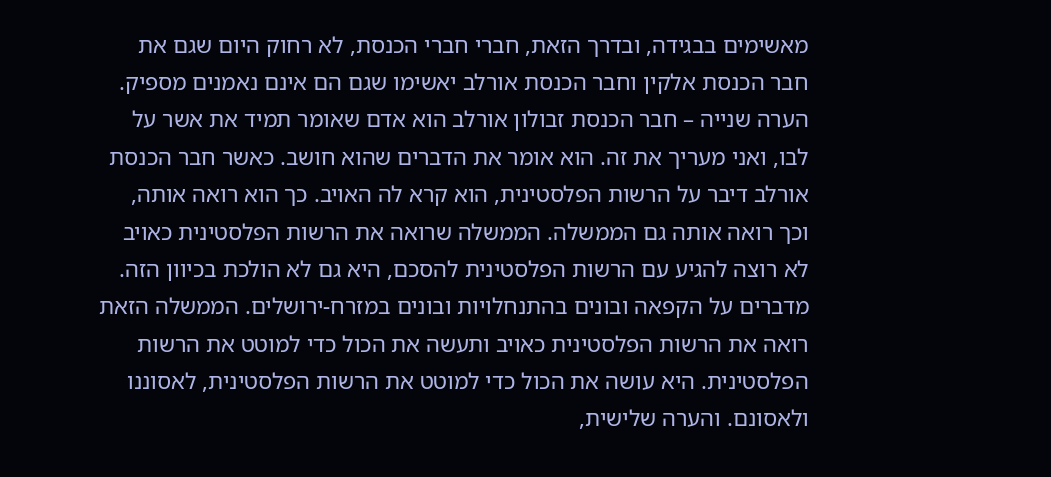מאשימים בבגידה, ובדרך הזאת, חברי חברי הכנסת, לא רחוק היום שגם את חבר הכנסת אלקין וחבר הכנסת אורלב יאשימו שגם הם אינם נאמנים מספיק. הערה שנייה – חבר הכנסת זבולון אורלב הוא אדם שאומר תמיד את אשר על לבו, ואני מעריך את זה. הוא אומר את הדברים שהוא חושב. כאשר חבר הכנסת אורלב דיבר על הרשות הפלסטינית, הוא קרא לה האויב. כך הוא רואה אותה, וכך רואה אותה גם הממשלה. הממשלה שרואה את הרשות הפלסטינית כאויב לא רוצה להגיע עם הרשות הפלסטינית להסכם, היא גם לא הולכת בכיוון הזה. מדברים על הקפאה ובונים בהתנחלויות ובונים במזרח-ירושלים. הממשלה הזאת רואה את הרשות הפלסטינית כאויב ותעשה את הכול כדי למוטט את הרשות הפלסטינית. היא עושה את הכול כדי למוטט את הרשות הפלסטינית, לאסוננו ולאסונם. והערה שלישית,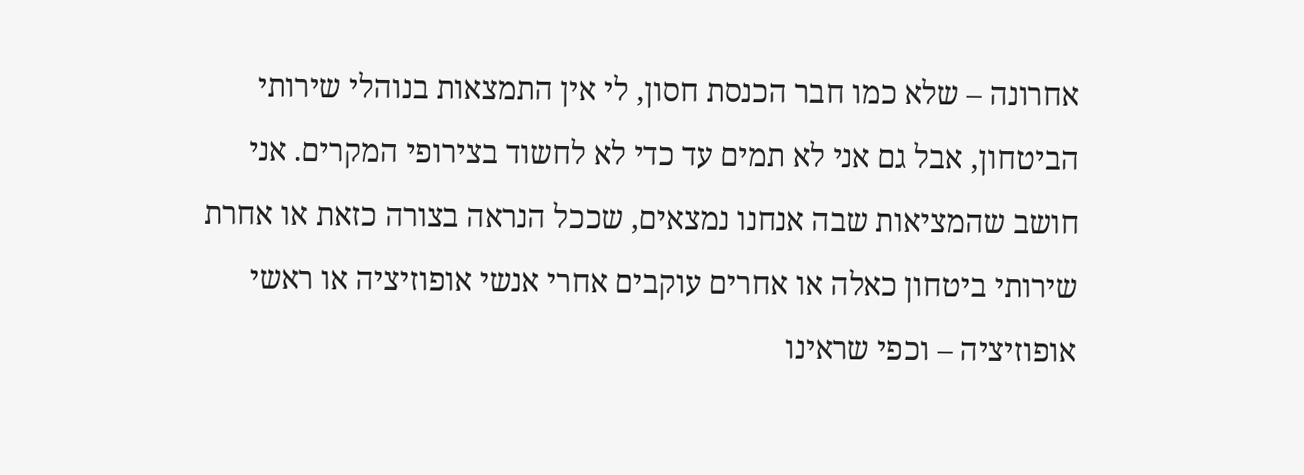אחרונה – שלא כמו חבר הכנסת חסון, לי אין התמצאות בנוהלי שירותי הביטחון, אבל גם אני לא תמים עד כדי לא לחשוד בצירופי המקרים. אני חושב שהמציאות שבה אנחנו נמצאים, שככל הנראה בצורה כזאת או אחרת שירותי ביטחון כאלה או אחרים עוקבים אחרי אנשי אופוזיציה או ראשי אופוזיציה – וכפי שראינו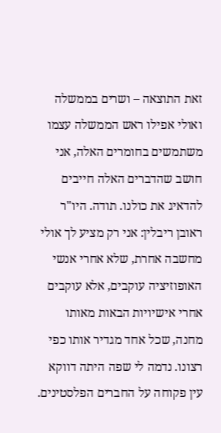זאת התוצאה – ושרים בממשלה ואולי אפילו ראש הממשלה עצמו משתמשים בחומרים האלה, אני חושב שהדברים האלה חייבים להדאיג את כולנו. תודה. היו"ר ראובן ריבלין: אני רק מציע לך אולי מחשבה אחרת, שלא אחרי אנשי האופוזיציה עוקבים, אלא עוקבים אחרי אישיויות הבאות מאותו מחנה, שכל אחד מגדיר אותו כפי רצונו. נדמה לי שפה היתה דווקא עין פקוחה על החברים הפלסטינים.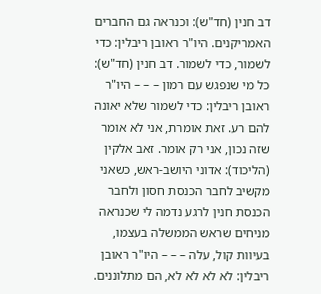דב חנין (חד"ש): וכנראה גם החברים האמריקנים. היו"ר ראובן ריבלין: כדי לשמור, כדי לשמור. דב חנין (חד"ש): כל מי שנפגש עם רמון – – – היו"ר ראובן ריבלין: כדי לשמור שלא יאונה להם רע. זאת אומרת, אני לא אומר שזה נכון, אני רק אומר. זאב אלקין (הליכוד): אדוני היושב-ראש, כשאני מקשיב לחבר הכנסת חסון ולחבר הכנסת חנין לרגע נדמה לי שכנראה מניחים שראש הממשלה בעצמו, בעיוות קול, עלה – – – היו"ר ראובן ריבלין: לא לא לא לא, הם מתלוננים.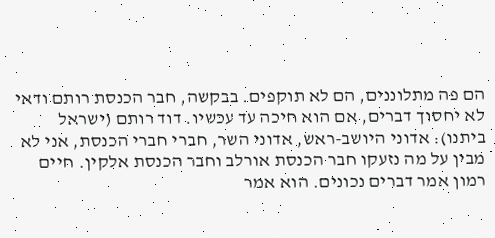הם פה מתלוננים, הם לא תוקפים. בבקשה, חבר הכנסת רותם ודאי לא יחסוך דברים, אם הוא חיכה עד עכשיו. דוד רותם (ישראל ביתנו): אדוני היושב-ראש, אדוני השר, חברי חברי הכנסת, אני לא מבין על מה נזעקו חבר הכנסת אורלב וחבר הכנסת אלקין. חיים רמון אמר דברים נכונים. הוא אמר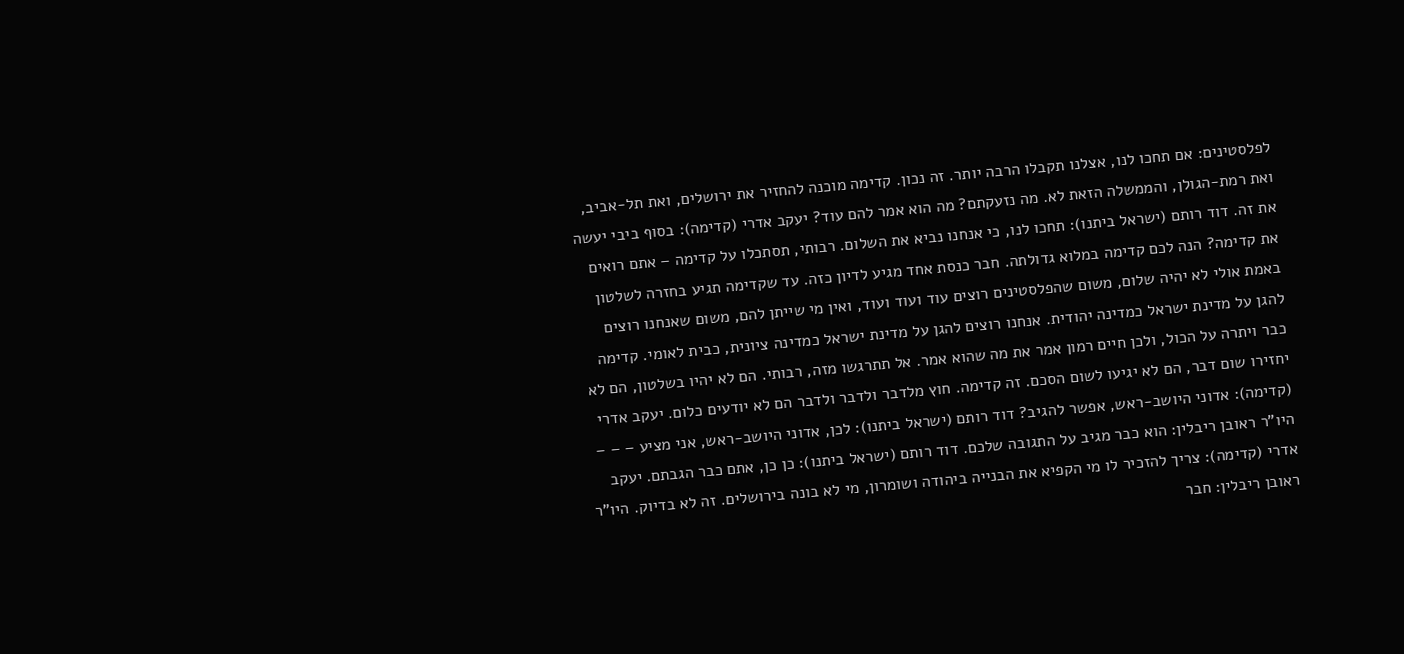לפלסטינים: אם תחכו לנו, אצלנו תקבלו הרבה יותר. זה נכון. קדימה מוכנה להחזיר את ירושלים, ואת תל-אביב, ואת רמת-הגולן, והממשלה הזאת לא. מה נזעקתם? מה הוא אמר להם עוד? יעקב אדרי (קדימה): בסוף ביבי יעשה את זה. דוד רותם (ישראל ביתנו): תחכו לנו, כי אנחנו נביא את השלום. רבותי, תסתכלו על קדימה – אתם רואים את קדימה? הנה לכם קדימה במלוא גדולתה. חבר כנסת אחד מגיע לדיון כזה. עד שקדימה תגיע בחזרה לשלטון באמת אולי לא יהיה שלום, משום שהפלסטינים רוצים עוד ועוד ועוד, ואין מי שייתן להם, משום שאנחנו רוצים להגן על מדינת ישראל כמדינה יהודית. אנחנו רוצים להגן על מדינת ישראל כמדינה ציונית, כבית לאומי. קדימה כבר ויתרה על הכול, ולכן חיים רמון אמר את מה שהוא אמר. אל תתרגשו מזה, רבותי. הם לא יהיו בשלטון, הם לא יחזירו שום דבר, הם לא יגיעו לשום הסכם. זה קדימה. חוץ מלדבר ולדבר ולדבר הם לא יודעים כלום. יעקב אדרי (קדימה): אדוני היושב-ראש, אפשר להגיב? דוד רותם (ישראל ביתנו): לכן, אדוני היושב-ראש, אני מציע – – – היו"ר ראובן ריבלין: הוא כבר מגיב על התגובה שלכם. דוד רותם (ישראל ביתנו): כן כן, אתם כבר הגבתם. יעקב אדרי (קדימה): צריך להזכיר לו מי הקפיא את הבנייה ביהודה ושומרון, מי לא בונה בירושלים. זה לא בדיוק. היו"ר ראובן ריבלין: חבר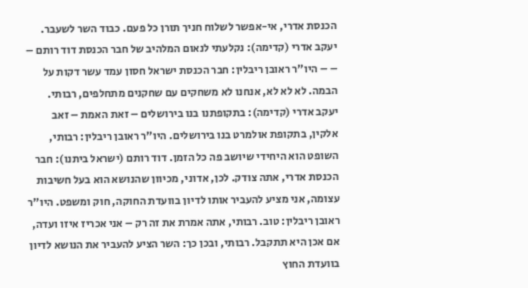הכנסת אדרי, אי-אפשר לשלוח חניך תורן כל פעם. כבוד השר לשעבר. יעקב אדרי (קדימה): נקלעתי לנאום המלהיב של חבר הכנסת דוד רותם – – – היו"ר ראובן ריבלין: חבר הכנסת ישראל חסון עמד עשר דקות על הבמה. לא לא לא, אנחנו לא משחקים עם שחקנים מתחלפים, רבותי. יעקב אדרי (קדימה): בתקופתנו בנו בירושלים – זאת האמת – זאב אלקין, בתקופת אולמרט בנו בירושלים. היו"ר ראובן ריבלין: רבותי, השופט הוא היחידי שיושב פה כל הזמן. דוד רותם (ישראל ביתנו): חבר הכנסת אדרי, אתה צודק. לכן, אדוני, מכיוון שהנושא הוא בעל חשיבות עצומה, אני מציע להעביר אותו לדיון בוועדת החוקה, חוק ומשפט. היו"ר ראובן ריבלין: טוב. רבותי, אתה אמרת את זה רק – אני אכריז איזו ועדה, אם אכן היא תתקבל. רבותי, ובכן כך: השר הציע להעביר את הנושא לדיון בוועדת החוץ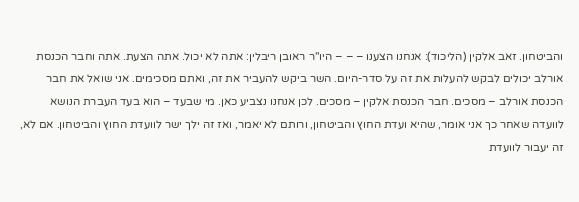והביטחון. זאב אלקין (הליכוד): אנחנו הצענו – – – היו"ר ראובן ריבלין: אתה לא יכול. אתה הצעת. אתה וחבר הכנסת אורלב יכולים לבקש להעלות את זה על סדר-היום. השר ביקש להעביר את זה, ואתם מסכימים. אני שואל את חבר הכנסת אורלב – מסכים. חבר הכנסת אלקין – מסכים. לכן אנחנו נצביע כאן. מי שבעד – הוא בעד העברת הנושא לוועדה שאחר כך אני אומר, שהיא ועדת החוץ והביטחון, ורותם לא יאמר, ואז זה ילך ישר לוועדת החוץ והביטחון. אם לא, זה יעבור לוועדת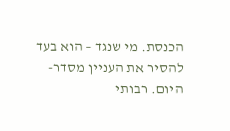הכנסת. מי שנגד – הוא בעד להסיר את העניין מסדר-היום. רבותי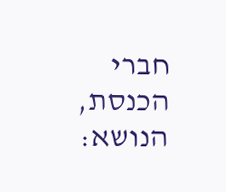חברי הכנסת, הנושא: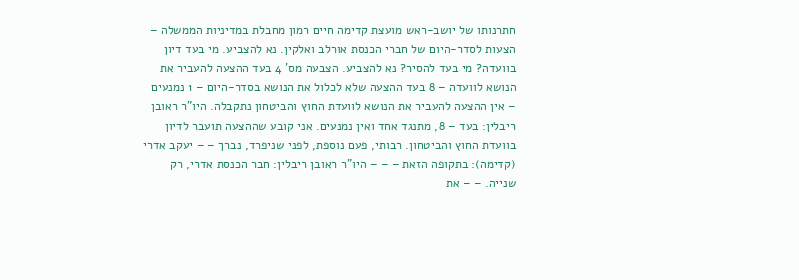חתרנותו של יושב-ראש מועצת קדימה חיים רמון מחבלת במדיניות הממשלה – הצעות לסדר-היום של חברי הכנסת אורלב ואלקין. נא להצביע. מי בעד דיון בוועדה? מי בעד להסיר? נא להצביע. הצבעה מס' 4 בעד ההצעה להעביר את הנושא לוועדה – 8 בעד ההצעה שלא לכלול את הנושא בסדר-היום – 1 נמנעים – אין ההצעה להעביר את הנושא לוועדת החוץ והביטחון נתקבלה. היו"ר ראובן ריבלין: בעד – 8, מתנגד אחד ואין נמנעים. אני קובע שההצעה תועבר לדיון בוועדת החוץ והביטחון. רבותי, פעם נוספת, לפני שניפרד, נברך – – יעקב אדרי (קדימה): בתקופה הזאת – – – היו"ר ראובן ריבלין: חבר הכנסת אדרי, רק שנייה. – – את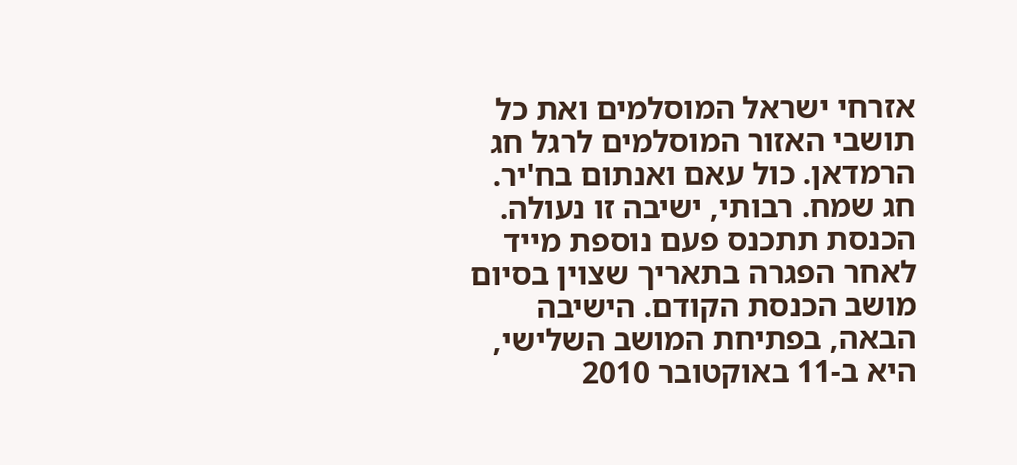אזרחי ישראל המוסלמים ואת כל תושבי האזור המוסלמים לרגל חג הרמדאן. כול עאם ואנתום בח'יר. חג שמח. רבותי, ישיבה זו נעולה. הכנסת תתכנס פעם נוספת מייד לאחר הפגרה בתאריך שצוין בסיום מושב הכנסת הקודם. הישיבה הבאה, בפתיחת המושב השלישי, היא ב-11 באוקטובר 2010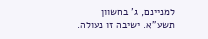למניינם, ג' בחשוון תשע"א. ישיבה זו נעולה.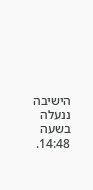הישיבה ננעלה בשעה 14:48.